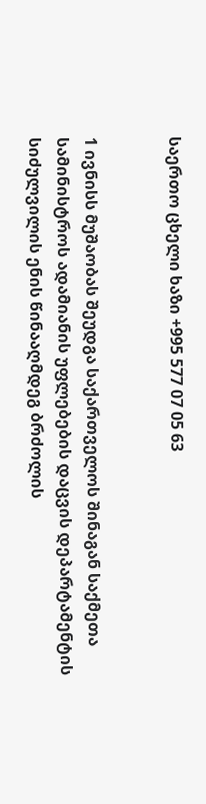საერთო ცხელი ხაზი +995 577 07 05 63


1 ივნისს მუშაობას შეუდგა საქართველოს შინაგან საქმეთა სამინისტროს ადამიანის უფლებების დაცვის დეპარტამენტის სიძულვილის ენის წინააღმდეგ ბრძოლის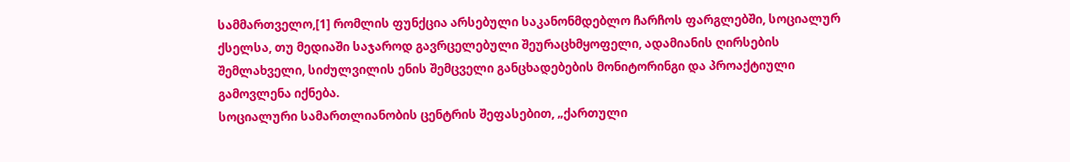სამმართველო,[1] რომლის ფუნქცია არსებული საკანონმდებლო ჩარჩოს ფარგლებში, სოციალურ ქსელსა, თუ მედიაში საჯაროდ გავრცელებული შეურაცხმყოფელი, ადამიანის ღირსების შემლახველი, სიძულვილის ენის შემცველი განცხადებების მონიტორინგი და პროაქტიული გამოვლენა იქნება.
სოციალური სამართლიანობის ცენტრის შეფასებით, „ქართული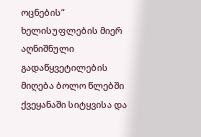ოცნების“ ხელისუფლების მიერ აღნიშნული გადაწყვეტილების მიღება ბოლო წლებში ქვეყანაში სიტყვისა და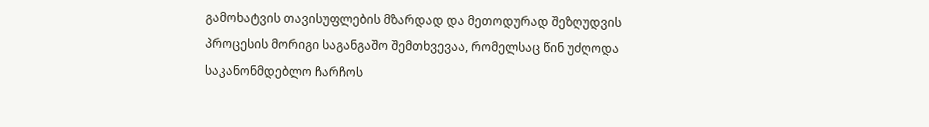გამოხატვის თავისუფლების მზარდად და მეთოდურად შეზღუდვის პროცესის მორიგი საგანგაშო შემთხვევაა, რომელსაც წინ უძღოდა საკანონმდებლო ჩარჩოს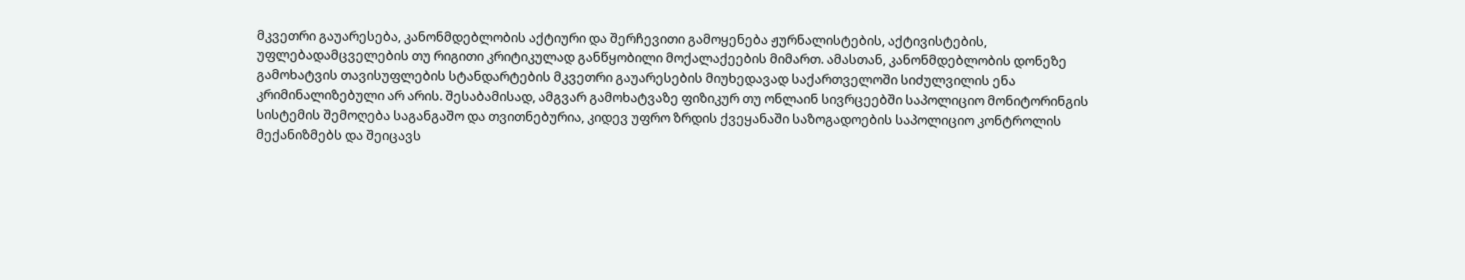მკვეთრი გაუარესება, კანონმდებლობის აქტიური და შერჩევითი გამოყენება ჟურნალისტების, აქტივისტების, უფლებადამცველების თუ რიგითი კრიტიკულად განწყობილი მოქალაქეების მიმართ. ამასთან, კანონმდებლობის დონეზე გამოხატვის თავისუფლების სტანდარტების მკვეთრი გაუარესების მიუხედავად საქართველოში სიძულვილის ენა კრიმინალიზებული არ არის. შესაბამისად, ამგვარ გამოხატვაზე ფიზიკურ თუ ონლაინ სივრცეებში საპოლიციო მონიტორინგის სისტემის შემოღება საგანგაშო და თვითნებურია, კიდევ უფრო ზრდის ქვეყანაში საზოგადოების საპოლიციო კონტროლის მექანიზმებს და შეიცავს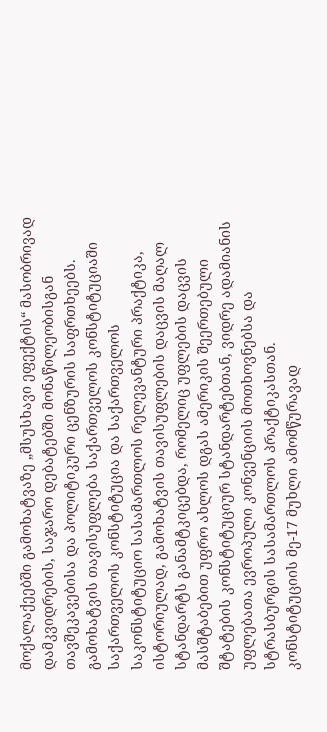მოქალაქეებში გამოხატვაზე „მსუსხავი ეფექტის“ მასობრივად დამკვიდრების, საჯარო დებატებში მონაწილეობისგან თავშეკავებისა და პოლიტიკური ცენზურის საფრთხეებს.
გამოხატვის თავისუფლება საქართველოს კონსტიტუციაში
საქართველოს კონსტიტუცია და საქართველოს საკონსტიტუციო სასამართლოს რელევანტური პრაქტიკა, ისტორიულად, გამოხატვის თავისუფლების დაცვის მაღალ სტანდარტს განამტკიცებდა, რომელიც უფლების დაცვის მასშტაბებით უფრო ახლოს დგას ამერიკის შეერთებული შტატების კონსტიტუციურ სტანდარტებთან, ვიდრე ადამიანის უფლებათა ევროპული კონვენციის მოთხოვნებსა და სტრასბურგის სასამართლოს პრაქტიკასთან.
კონსტიტუციის მე-17 მუხლი ამომწურავად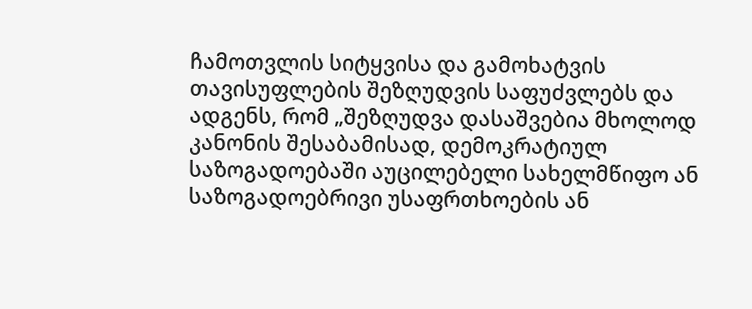ჩამოთვლის სიტყვისა და გამოხატვის თავისუფლების შეზღუდვის საფუძვლებს და ადგენს, რომ „შეზღუდვა დასაშვებია მხოლოდ კანონის შესაბამისად, დემოკრატიულ საზოგადოებაში აუცილებელი სახელმწიფო ან საზოგადოებრივი უსაფრთხოების ან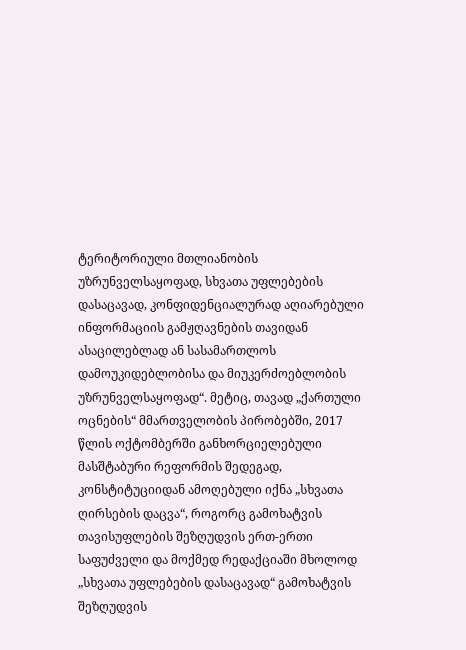ტერიტორიული მთლიანობის უზრუნველსაყოფად, სხვათა უფლებების დასაცავად, კონფიდენციალურად აღიარებული ინფორმაციის გამჟღავნების თავიდან ასაცილებლად ან სასამართლოს დამოუკიდებლობისა და მიუკერძოებლობის უზრუნველსაყოფად“. მეტიც, თავად „ქართული ოცნების“ მმართველობის პირობებში, 2017 წლის ოქტომბერში განხორციელებული მასშტაბური რეფორმის შედეგად, კონსტიტუციიდან ამოღებული იქნა „სხვათა ღირსების დაცვა“, როგორც გამოხატვის თავისუფლების შეზღუდვის ერთ-ერთი საფუძველი და მოქმედ რედაქციაში მხოლოდ „სხვათა უფლებების დასაცავად“ გამოხატვის შეზღუდვის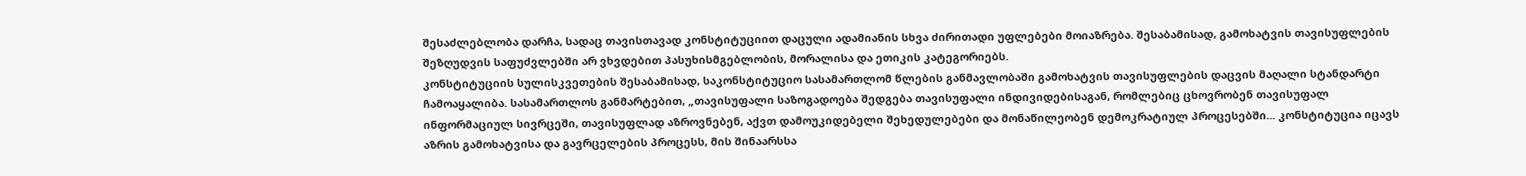შესაძლებლობა დარჩა, სადაც თავისთავად კონსტიტუციით დაცული ადამიანის სხვა ძირითადი უფლებები მოიაზრება. შესაბამისად, გამოხატვის თავისუფლების შეზღუდვის საფუძვლებში არ ვხვდებით პასუხისმგებლობის, მორალისა და ეთიკის კატეგორიებს.
კონსტიტუციის სულისკვეთების შესაბამისად, საკონსტიტუციო სასამართლომ წლების განმავლობაში გამოხატვის თავისუფლების დაცვის მაღალი სტანდარტი ჩამოაყალიბა. სასამართლოს განმარტებით, „თავისუფალი საზოგადოება შედგება თავისუფალი ინდივიდებისაგან, რომლებიც ცხოვრობენ თავისუფალ ინფორმაციულ სივრცეში, თავისუფლად აზროვნებენ, აქვთ დამოუკიდებელი შეხედულებები და მონაწილეობენ დემოკრატიულ პროცესებში... კონსტიტუცია იცავს აზრის გამოხატვისა და გავრცელების პროცესს, მის შინაარსსა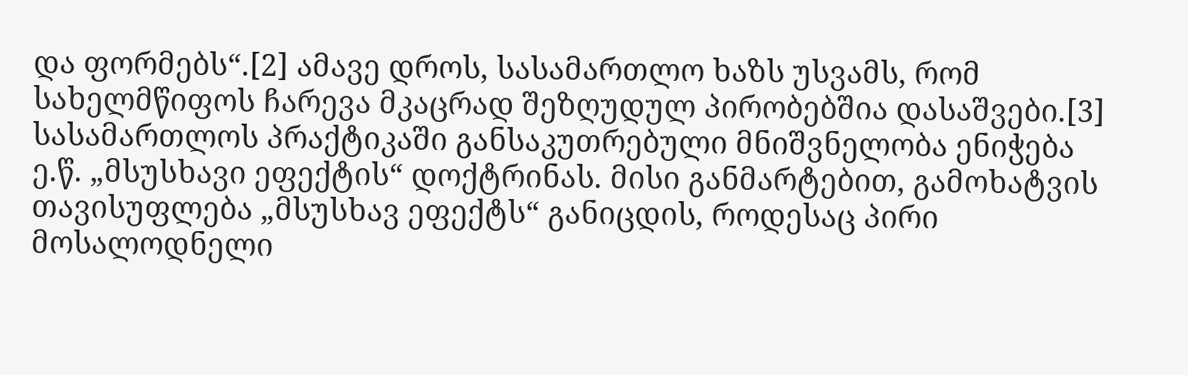და ფორმებს“.[2] ამავე დროს, სასამართლო ხაზს უსვამს, რომ სახელმწიფოს ჩარევა მკაცრად შეზღუდულ პირობებშია დასაშვები.[3]
სასამართლოს პრაქტიკაში განსაკუთრებული მნიშვნელობა ენიჭება ე.წ. „მსუსხავი ეფექტის“ დოქტრინას. მისი განმარტებით, გამოხატვის თავისუფლება „მსუსხავ ეფექტს“ განიცდის, როდესაც პირი მოსალოდნელი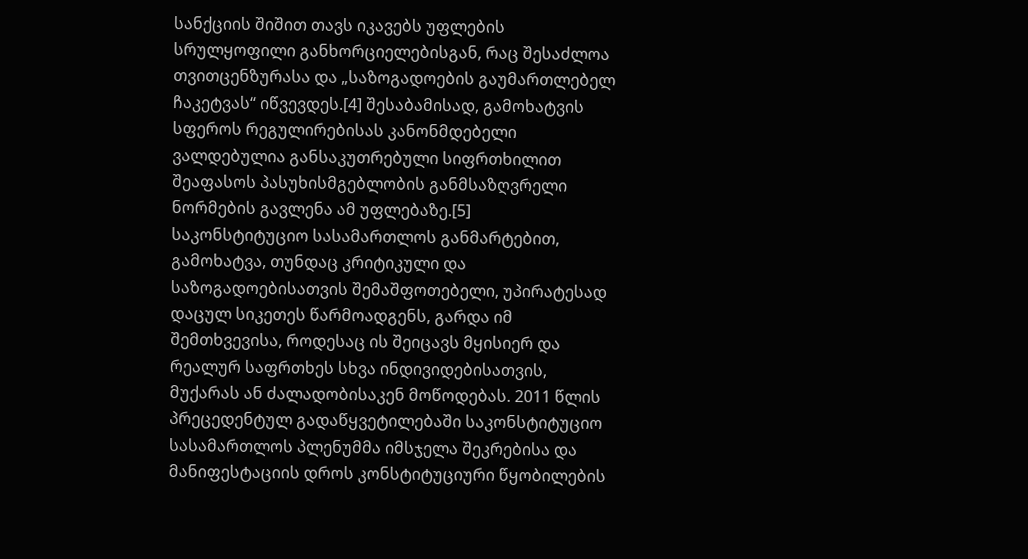სანქციის შიშით თავს იკავებს უფლების სრულყოფილი განხორციელებისგან, რაც შესაძლოა თვითცენზურასა და „საზოგადოების გაუმართლებელ ჩაკეტვას“ იწვევდეს.[4] შესაბამისად, გამოხატვის სფეროს რეგულირებისას კანონმდებელი ვალდებულია განსაკუთრებული სიფრთხილით შეაფასოს პასუხისმგებლობის განმსაზღვრელი ნორმების გავლენა ამ უფლებაზე.[5]
საკონსტიტუციო სასამართლოს განმარტებით, გამოხატვა, თუნდაც კრიტიკული და საზოგადოებისათვის შემაშფოთებელი, უპირატესად დაცულ სიკეთეს წარმოადგენს, გარდა იმ შემთხვევისა, როდესაც ის შეიცავს მყისიერ და რეალურ საფრთხეს სხვა ინდივიდებისათვის, მუქარას ან ძალადობისაკენ მოწოდებას. 2011 წლის პრეცედენტულ გადაწყვეტილებაში საკონსტიტუციო სასამართლოს პლენუმმა იმსჯელა შეკრებისა და მანიფესტაციის დროს კონსტიტუციური წყობილების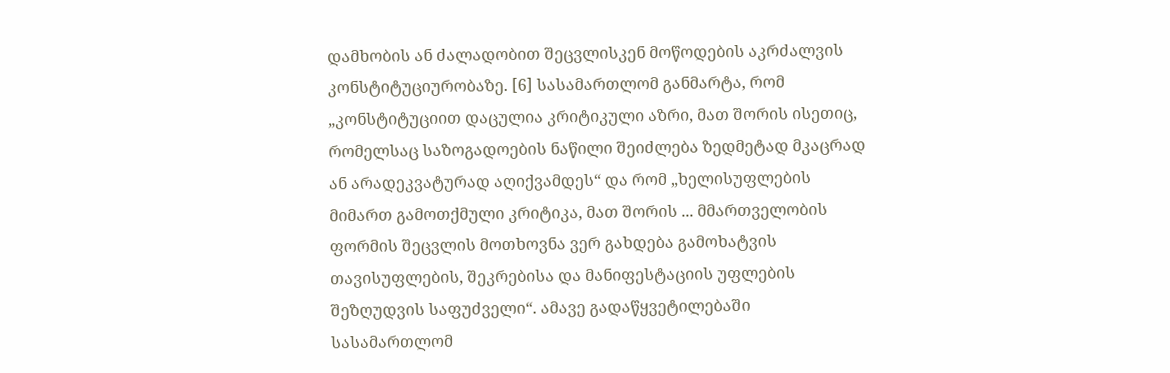დამხობის ან ძალადობით შეცვლისკენ მოწოდების აკრძალვის კონსტიტუციურობაზე. [6] სასამართლომ განმარტა, რომ „კონსტიტუციით დაცულია კრიტიკული აზრი, მათ შორის ისეთიც, რომელსაც საზოგადოების ნაწილი შეიძლება ზედმეტად მკაცრად ან არადეკვატურად აღიქვამდეს“ და რომ „ხელისუფლების მიმართ გამოთქმული კრიტიკა, მათ შორის ... მმართველობის ფორმის შეცვლის მოთხოვნა ვერ გახდება გამოხატვის თავისუფლების, შეკრებისა და მანიფესტაციის უფლების შეზღუდვის საფუძველი“. ამავე გადაწყვეტილებაში სასამართლომ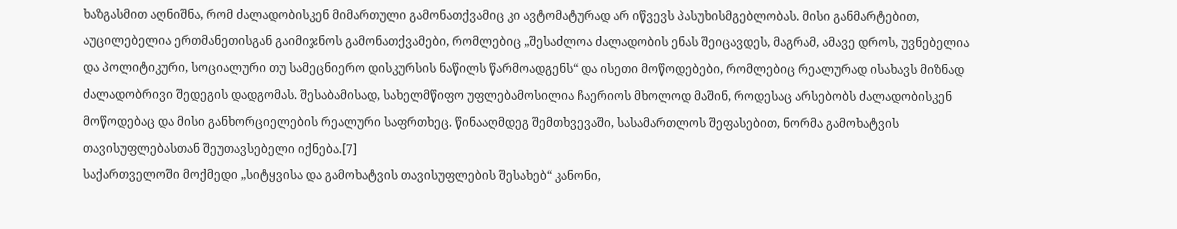ხაზგასმით აღნიშნა, რომ ძალადობისკენ მიმართული გამონათქვამიც კი ავტომატურად არ იწვევს პასუხისმგებლობას. მისი განმარტებით, აუცილებელია ერთმანეთისგან გაიმიჯნოს გამონათქვამები, რომლებიც „შესაძლოა ძალადობის ენას შეიცავდეს, მაგრამ, ამავე დროს, უვნებელია და პოლიტიკური, სოციალური თუ სამეცნიერო დისკურსის ნაწილს წარმოადგენს“ და ისეთი მოწოდებები, რომლებიც რეალურად ისახავს მიზნად ძალადობრივი შედეგის დადგომას. შესაბამისად, სახელმწიფო უფლებამოსილია ჩაერიოს მხოლოდ მაშინ, როდესაც არსებობს ძალადობისკენ მოწოდებაც და მისი განხორციელების რეალური საფრთხეც. წინააღმდეგ შემთხვევაში, სასამართლოს შეფასებით, ნორმა გამოხატვის თავისუფლებასთან შეუთავსებელი იქნება.[7]
საქართველოში მოქმედი „სიტყვისა და გამოხატვის თავისუფლების შესახებ“ კანონი,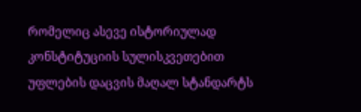რომელიც ასევე ისტორიულად კონსტიტუციის სულისკვეთებით უფლების დაცვის მაღალ სტანდარტს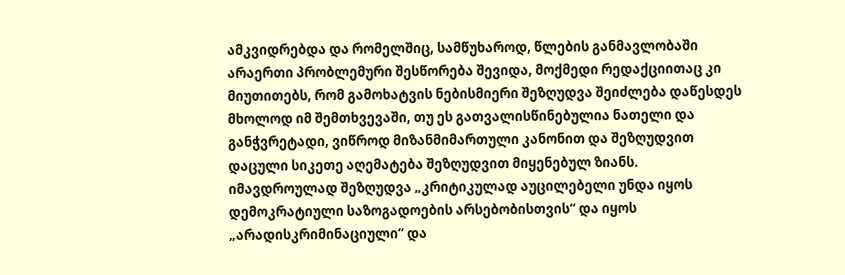ამკვიდრებდა და რომელშიც, სამწუხაროდ, წლების განმავლობაში არაერთი პრობლემური შესწორება შევიდა, მოქმედი რედაქციითაც კი მიუთითებს, რომ გამოხატვის ნებისმიერი შეზღუდვა შეიძლება დაწესდეს მხოლოდ იმ შემთხვევაში, თუ ეს გათვალისწინებულია ნათელი და განჭვრეტადი, ვიწროდ მიზანმიმართული კანონით და შეზღუდვით დაცული სიკეთე აღემატება შეზღუდვით მიყენებულ ზიანს. იმავდროულად შეზღუდვა „კრიტიკულად აუცილებელი უნდა იყოს დემოკრატიული საზოგადოების არსებობისთვის“ და იყოს „არადისკრიმინაციული“ და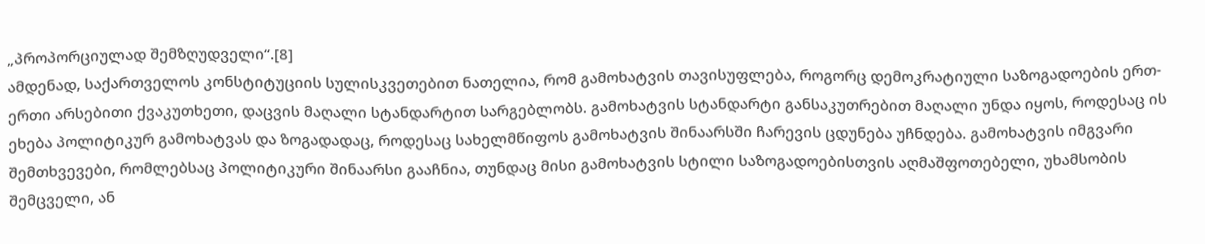„პროპორციულად შემზღუდველი“.[8]
ამდენად, საქართველოს კონსტიტუციის სულისკვეთებით ნათელია, რომ გამოხატვის თავისუფლება, როგორც დემოკრატიული საზოგადოების ერთ-ერთი არსებითი ქვაკუთხეთი, დაცვის მაღალი სტანდარტით სარგებლობს. გამოხატვის სტანდარტი განსაკუთრებით მაღალი უნდა იყოს, როდესაც ის ეხება პოლიტიკურ გამოხატვას და ზოგადადაც, როდესაც სახელმწიფოს გამოხატვის შინაარსში ჩარევის ცდუნება უჩნდება. გამოხატვის იმგვარი შემთხვევები, რომლებსაც პოლიტიკური შინაარსი გააჩნია, თუნდაც მისი გამოხატვის სტილი საზოგადოებისთვის აღმაშფოთებელი, უხამსობის შემცველი, ან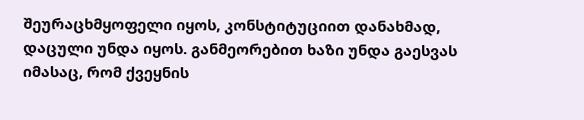შეურაცხმყოფელი იყოს, კონსტიტუციით დანახმად, დაცული უნდა იყოს. განმეორებით ხაზი უნდა გაესვას იმასაც, რომ ქვეყნის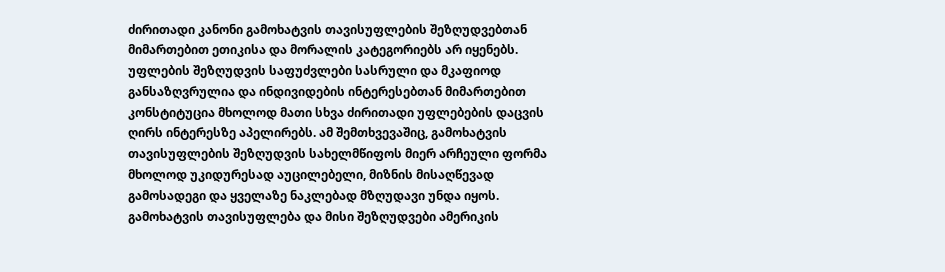ძირითადი კანონი გამოხატვის თავისუფლების შეზღუდვებთან მიმართებით ეთიკისა და მორალის კატეგორიებს არ იყენებს. უფლების შეზღუდვის საფუძვლები სასრული და მკაფიოდ განსაზღვრულია და ინდივიდების ინტერესებთან მიმართებით კონსტიტუცია მხოლოდ მათი სხვა ძირითადი უფლებების დაცვის ღირს ინტერესზე აპელირებს. ამ შემთხვევაშიც, გამოხატვის თავისუფლების შეზღუდვის სახელმწიფოს მიერ არჩეული ფორმა მხოლოდ უკიდურესად აუცილებელი, მიზნის მისაღწევად გამოსადეგი და ყველაზე ნაკლებად მზღუდავი უნდა იყოს.
გამოხატვის თავისუფლება და მისი შეზღუდვები ამერიკის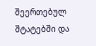შეერთებულ შტატებში და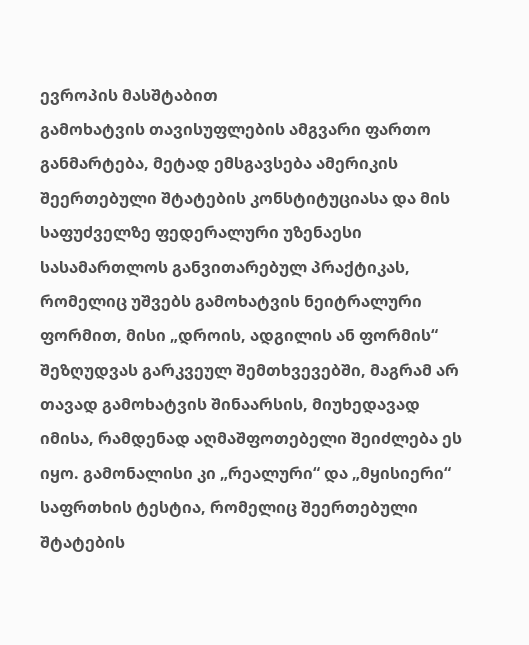ევროპის მასშტაბით
გამოხატვის თავისუფლების ამგვარი ფართო განმარტება, მეტად ემსგავსება ამერიკის შეერთებული შტატების კონსტიტუციასა და მის საფუძველზე ფედერალური უზენაესი სასამართლოს განვითარებულ პრაქტიკას, რომელიც უშვებს გამოხატვის ნეიტრალური ფორმით, მისი „დროის, ადგილის ან ფორმის“ შეზღუდვას გარკვეულ შემთხვევებში, მაგრამ არ თავად გამოხატვის შინაარსის, მიუხედავად იმისა, რამდენად აღმაშფოთებელი შეიძლება ეს იყო. გამონალისი კი „რეალური“ და „მყისიერი“ საფრთხის ტესტია, რომელიც შეერთებული შტატების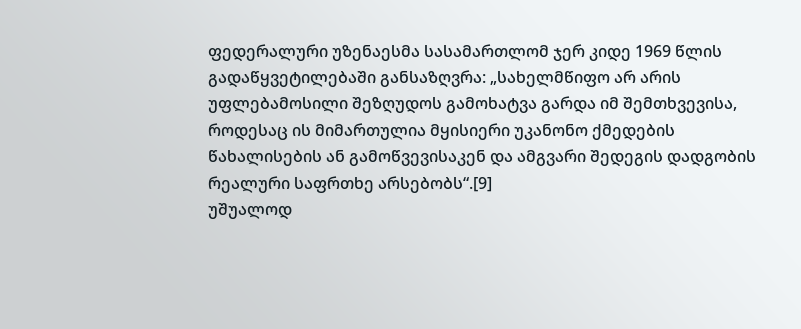ფედერალური უზენაესმა სასამართლომ ჯერ კიდე 1969 წლის გადაწყვეტილებაში განსაზღვრა: „სახელმწიფო არ არის უფლებამოსილი შეზღუდოს გამოხატვა გარდა იმ შემთხვევისა, როდესაც ის მიმართულია მყისიერი უკანონო ქმედების წახალისების ან გამოწვევისაკენ და ამგვარი შედეგის დადგობის რეალური საფრთხე არსებობს“.[9]
უშუალოდ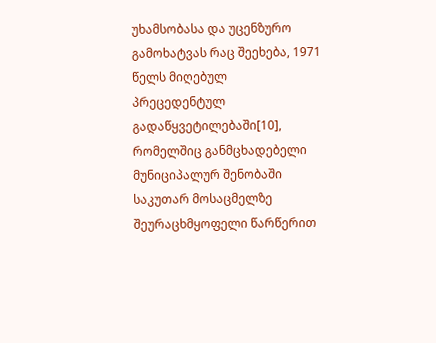უხამსობასა და უცენზურო გამოხატვას რაც შეეხება, 1971 წელს მიღებულ პრეცედენტულ გადაწყვეტილებაში[10], რომელშიც განმცხადებელი მუნიციპალურ შენობაში საკუთარ მოსაცმელზე შეურაცხმყოფელი წარწერით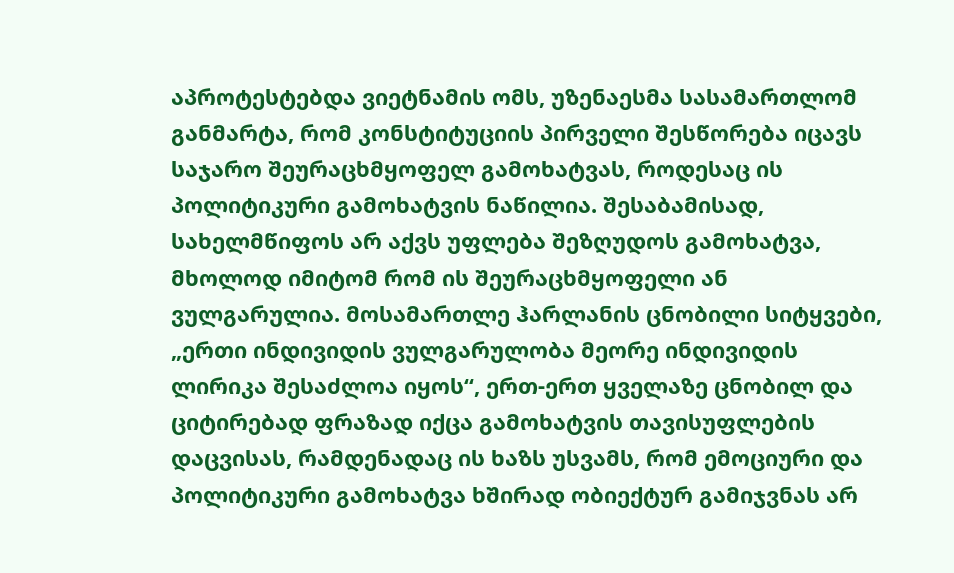აპროტესტებდა ვიეტნამის ომს, უზენაესმა სასამართლომ განმარტა, რომ კონსტიტუციის პირველი შესწორება იცავს საჯარო შეურაცხმყოფელ გამოხატვას, როდესაც ის პოლიტიკური გამოხატვის ნაწილია. შესაბამისად, სახელმწიფოს არ აქვს უფლება შეზღუდოს გამოხატვა, მხოლოდ იმიტომ რომ ის შეურაცხმყოფელი ან ვულგარულია. მოსამართლე ჰარლანის ცნობილი სიტყვები, „ერთი ინდივიდის ვულგარულობა მეორე ინდივიდის ლირიკა შესაძლოა იყოს“, ერთ-ერთ ყველაზე ცნობილ და ციტირებად ფრაზად იქცა გამოხატვის თავისუფლების დაცვისას, რამდენადაც ის ხაზს უსვამს, რომ ემოციური და პოლიტიკური გამოხატვა ხშირად ობიექტურ გამიჯვნას არ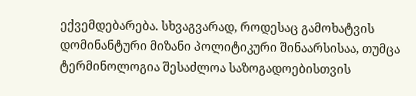ექვემდებარება. სხვაგვარად, როდესაც გამოხატვის დომინანტური მიზანი პოლიტიკური შინაარსისაა, თუმცა ტერმინოლოგია შესაძლოა საზოგადოებისთვის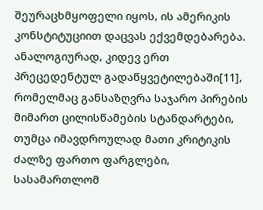შეურაცხმყოფელი იყოს, ის ამერიკის კონსტიტუციით დაცვას ექვემდებარება.
ანალოგიურად, კიდევ ერთ პრეცედენტულ გადაწყვეტილებაში[11], რომელმაც განსაზღვრა საჯარო პირების მიმართ ცილისწამების სტანდარტები, თუმცა იმავდროულად მათი კრიტიკის ძალზე ფართო ფარგლები, სასამართლომ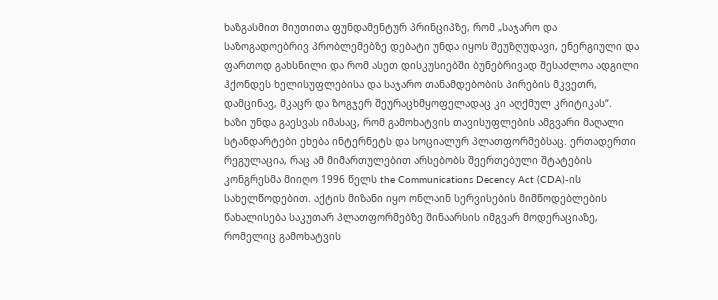ხაზგასმით მიუთითა ფუნდამენტურ პრინციპზე, რომ „საჯარო და საზოგადოებრივ პრობლემებზე დებატი უნდა იყოს შეუზღუდავი, ენერგიული და ფართოდ გახსნილი და რომ ასეთ დისკუსიებში ბუნებრივად შესაძლოა ადგილი ჰქონდეს ხელისუფლებისა და საჯარო თანამდებობის პირების მკვეთრ, დამცინავ, მკაცრ და ზოგჯერ შეურაცხმყოფელადაც კი აღქმულ კრიტიკას“.
ხაზი უნდა გაესვას იმასაც, რომ გამოხატვის თავისუფლების ამგვარი მაღალი სტანდარტები ეხება ინტერნეტს და სოციალურ პლათფორმებსაც. ერთადერთი რეგულაცია, რაც ამ მიმართულებით არსებობს შეერთებული შტატების კონგრესმა მიიღო 1996 წელს the Communications Decency Act (CDA)-ის სახელწოდებით. აქტის მიზანი იყო ონლაინ სერვისების მიმწოდებლების წახალისება საკუთარ პლათფორმებზე შინაარსის იმგვარ მოდერაციაზე, რომელიც გამოხატვის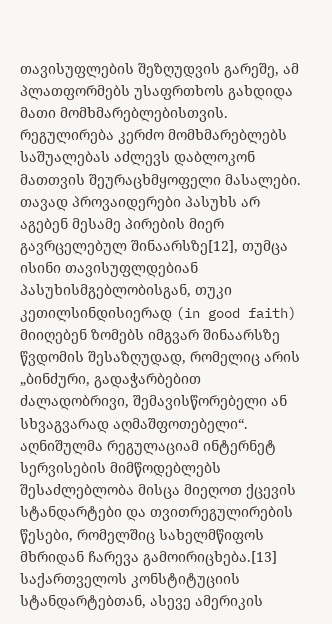თავისუფლების შეზღუდვის გარეშე, ამ პლათფორმებს უსაფრთხოს გახდიდა მათი მომხმარებლებისთვის. რეგულირება კერძო მომხმარებლებს საშუალებას აძლევს დაბლოკონ მათთვის შეურაცხმყოფელი მასალები. თავად პროვაიდერები პასუხს არ აგებენ მესამე პირების მიერ გავრცელებულ შინაარსზე[12], თუმცა ისინი თავისუფლდებიან პასუხისმგებლობისგან, თუკი კეთილსინდისიერად (in good faith) მიიღებენ ზომებს იმგვარ შინაარსზე წვდომის შესაზღუდად, რომელიც არის „ბინძური, გადაჭარბებით ძალადობრივი, შემავისწორებელი ან სხვაგვარად აღმაშფოთებელი“. აღნიშულმა რეგულაციამ ინტერნეტ სერვისების მიმწოდებლებს შესაძლებლობა მისცა მიეღოთ ქცევის სტანდარტები და თვითრეგულირების წესები, რომელშიც სახელმწიფოს მხრიდან ჩარევა გამოირიცხება.[13]
საქართველოს კონსტიტუციის სტანდარტებთან, ასევე ამერიკის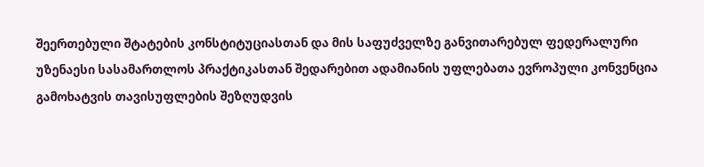შეერთებული შტატების კონსტიტუციასთან და მის საფუძველზე განვითარებულ ფედერალური უზენაესი სასამართლოს პრაქტიკასთან შედარებით ადამიანის უფლებათა ევროპული კონვენცია გამოხატვის თავისუფლების შეზღუდვის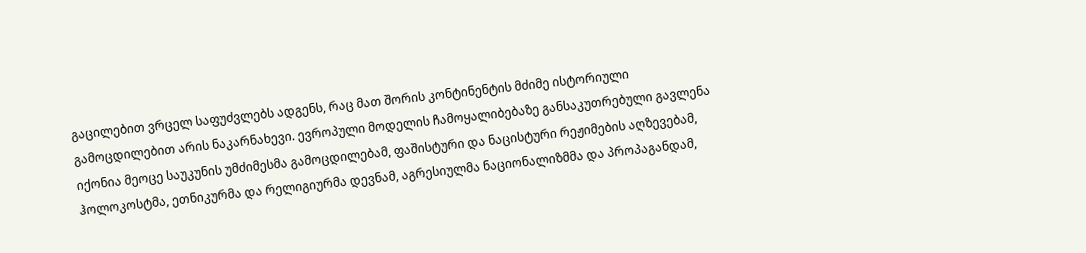გაცილებით ვრცელ საფუძვლებს ადგენს, რაც მათ შორის კონტინენტის მძიმე ისტორიული გამოცდილებით არის ნაკარნახევი. ევროპული მოდელის ჩამოყალიბებაზე განსაკუთრებული გავლენა იქონია მეოცე საუკუნის უმძიმესმა გამოცდილებამ, ფაშისტური და ნაცისტური რეჟიმების აღზევებამ, ჰოლოკოსტმა, ეთნიკურმა და რელიგიურმა დევნამ, აგრესიულმა ნაციონალიზმმა და პროპაგანდამ,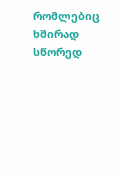რომლებიც ხშირად სწორედ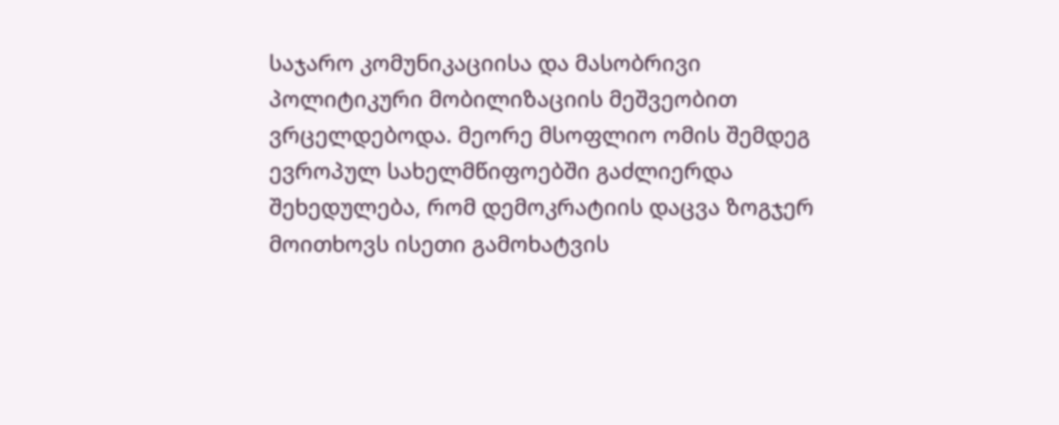საჯარო კომუნიკაციისა და მასობრივი პოლიტიკური მობილიზაციის მეშვეობით ვრცელდებოდა. მეორე მსოფლიო ომის შემდეგ ევროპულ სახელმწიფოებში გაძლიერდა შეხედულება, რომ დემოკრატიის დაცვა ზოგჯერ მოითხოვს ისეთი გამოხატვის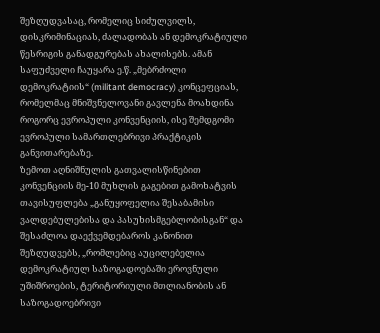შეზღუდვასაც, რომელიც სიძულვილს, დისკრიმინაციას, ძალადობას ან დემოკრატიული წესრიგის განადგურებას ახალისებს. ამან საფუძველი ჩაუყარა ე.წ. „მებრძოლი დემოკრატიის“ (militant democracy) კონცეფციას, რომელმაც მნიშვნელოვანი გავლენა მოახდინა როგორც ევროპული კონვენციის, ისე შემდგომი ევროპული სამართლებრივი პრაქტიკის განვითარებაზე.
ზემოთ აღნიშნულის გათვალისწინებით კონვენციის მე-10 მუხლის გაგებით გამოხატვის თავისუფლება „განუყოფელია შესაბამისი ვალდებულებისა და პასუხისმგებლობისგან“ და შესაძლოა დაექვემდებაროს კანონით შეზღუდვებს, „რომლებიც აუცილებელია დემოკრატიულ საზოგადოებაში ეროვნული უშიშროების, ტერიტორიული მთლიანობის ან საზოგადოებრივი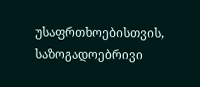უსაფრთხოებისთვის, საზოგადოებრივი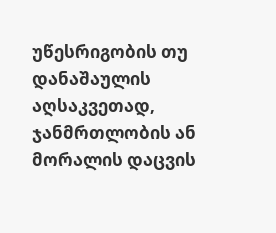უწესრიგობის თუ დანაშაულის აღსაკვეთად, ჯანმრთლობის ან მორალის დაცვის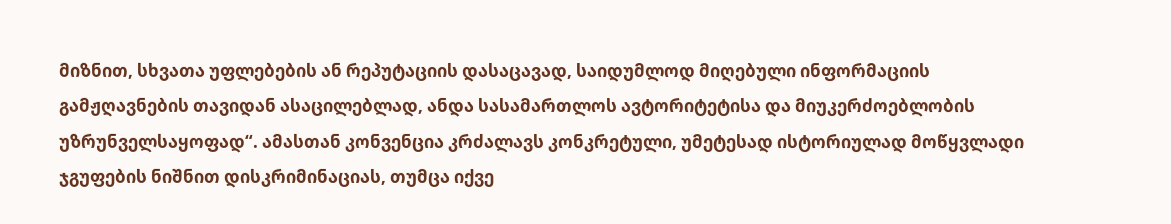მიზნით, სხვათა უფლებების ან რეპუტაციის დასაცავად, საიდუმლოდ მიღებული ინფორმაციის გამჟღავნების თავიდან ასაცილებლად, ანდა სასამართლოს ავტორიტეტისა და მიუკერძოებლობის უზრუნველსაყოფად“. ამასთან კონვენცია კრძალავს კონკრეტული, უმეტესად ისტორიულად მოწყვლადი ჯგუფების ნიშნით დისკრიმინაციას, თუმცა იქვე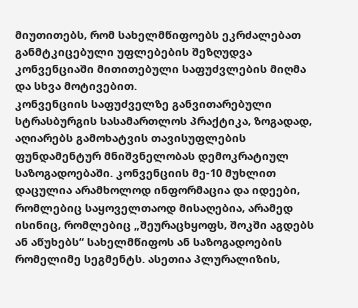მიუთითებს, რომ სახელმწიფოებს ეკრძალებათ განმტკიცებული უფლებების შეზღუდვა კონვენციაში მითითებული საფუძვლების მიღმა და სხვა მოტივებით.
კონვენციის საფუძველზე განვითარებული სტრასბურგის სასამართლოს პრაქტიკა, ზოგადად, აღიარებს გამოხატვის თავისუფლების ფუნდამენტურ მნიშვნელობას დემოკრატიულ საზოგადოებაში. კონვენციის მე-10 მუხლით დაცულია არამხოლოდ ინფორმაცია და იდეები, რომლებიც საყოველთაოდ მისაღებია, არამედ ისინიც, რომლებიც „შეურაცხყოფს, შოკში აგდებს ან აწუხებს“ სახელმწიფოს ან საზოგადოების რომელიმე სეგმენტს. ასეთია პლურალიზის,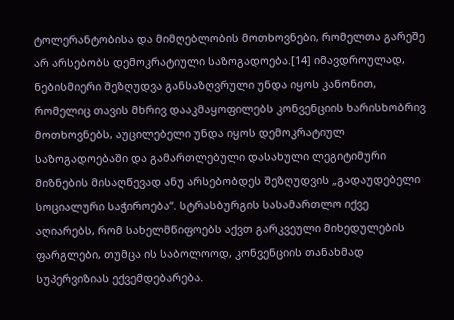ტოლერანტობისა და მიმღებლობის მოთხოვნები, რომელთა გარეშე არ არსებობს დემოკრატიული საზოგადოება.[14] იმავდროულად, ნებისმიერი შეზღუდვა განსაზღვრული უნდა იყოს კანონით, რომელიც თავის მხრივ დააკმაყოფილებს კონვენციის ხარისხობრივ მოთხოვნებს, აუცილებელი უნდა იყოს დემოკრატიულ საზოგადოებაში და გამართლებული დასახული ლეგიტიმური მიზნების მისაღწევად ანუ არსებობდეს შეზღუდვის „გადაუდებელი სოციალური საჭიროება“. სტრასბურგის სასამართლო იქვე აღიარებს, რომ სახელმწიფოებს აქვთ გარკვეული მიხედულების ფარგლები, თუმცა ის საბოლოოდ, კონვენციის თანახმად სუპერვიზიას ექვემდებარება.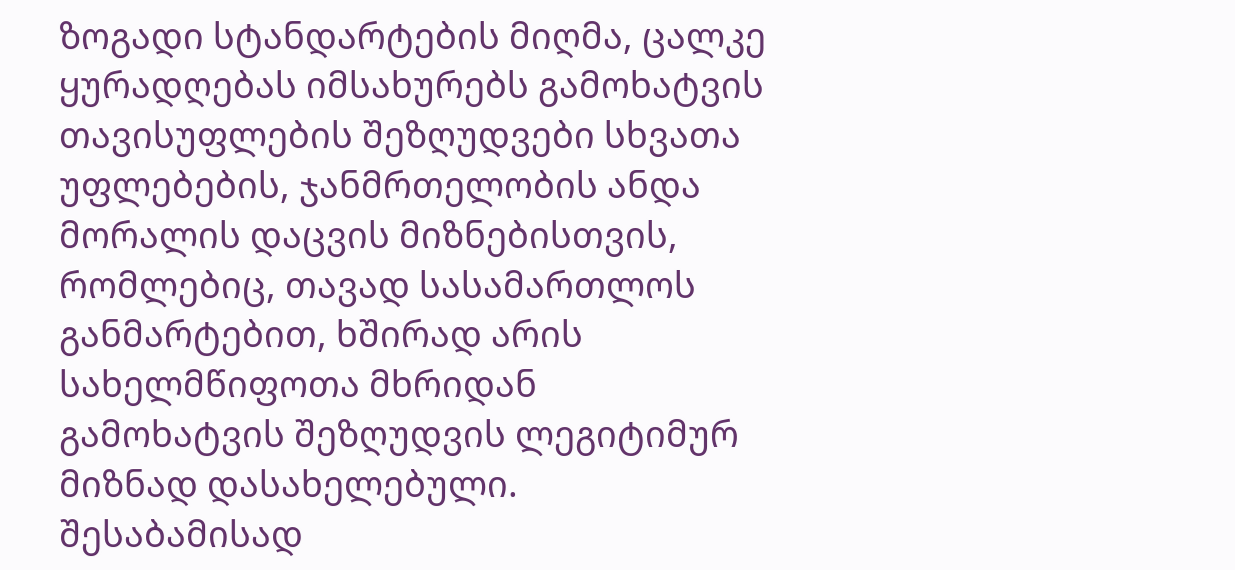ზოგადი სტანდარტების მიღმა, ცალკე ყურადღებას იმსახურებს გამოხატვის თავისუფლების შეზღუდვები სხვათა უფლებების, ჯანმრთელობის ანდა მორალის დაცვის მიზნებისთვის, რომლებიც, თავად სასამართლოს განმარტებით, ხშირად არის სახელმწიფოთა მხრიდან გამოხატვის შეზღუდვის ლეგიტიმურ მიზნად დასახელებული. შესაბამისად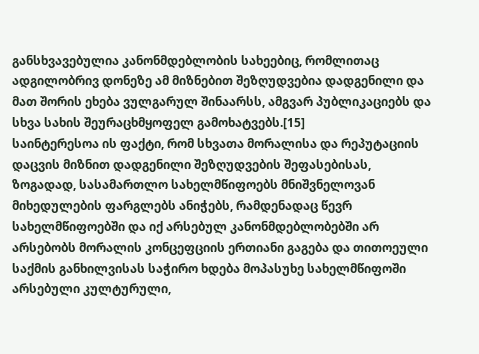განსხვავებულია კანონმდებლობის სახეებიც, რომლითაც ადგილობრივ დონეზე ამ მიზნებით შეზღუდვებია დადგენილი და მათ შორის ეხება ვულგარულ შინაარსს, ამგვარ პუბლიკაციებს და სხვა სახის შეურაცხმყოფელ გამოხატვებს.[15]
საინტერესოა ის ფაქტი, რომ სხვათა მორალისა და რეპუტაციის დაცვის მიზნით დადგენილი შეზღუდვების შეფასებისას, ზოგადად, სასამართლო სახელმწიფოებს მნიშვნელოვან მიხედულების ფარგლებს ანიჭებს, რამდენადაც წევრ სახელმწიფოებში და იქ არსებულ კანონმდებლობებში არ არსებობს მორალის კონცეფციის ერთიანი გაგება და თითოეული საქმის განხილვისას საჭირო ხდება მოპასუხე სახელმწიფოში არსებული კულტურული,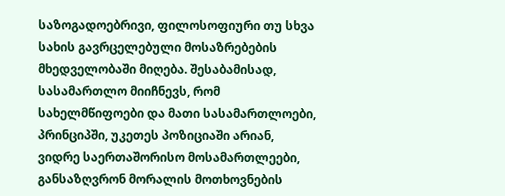საზოგადოებრივი, ფილოსოფიური თუ სხვა სახის გავრცელებული მოსაზრებების მხედველობაში მიღება. შესაბამისად, სასამართლო მიიჩნევს, რომ სახელმწიფოები და მათი სასამართლოები, პრინციპში, უკეთეს პოზიციაში არიან, ვიდრე საერთაშორისო მოსამართლეები, განსაზღვრონ მორალის მოთხოვნების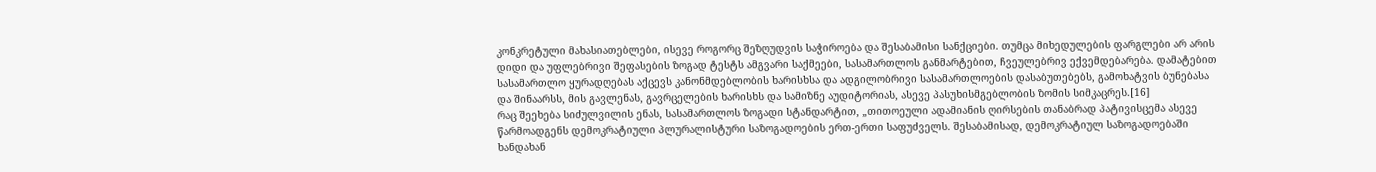კონკრეტული მახასიათებლები, ისევე როგორც შეზღუდვის საჭიროება და შესაბამისი სანქციები. თუმცა მიხედულების ფარგლები არ არის დიდი და უფლებრივი შეფასების ზოგად ტესტს ამგვარი საქმეები, სასამართლოს განმარტებით, ჩვეულებრივ ექვემდებარება. დამატებით სასამართლო ყურადღებას აქცევს კანონმდებლობის ხარისხსა და ადგილობრივი სასამართლოების დასაბუთებებს, გამოხატვის ბუნებასა და შინაარსს, მის გავლენას, გავრცელების ხარისხს და სამიზნე აუდიტორიას, ასევე პასუხისმგებლობის ზომის სიმკაცრეს.[16]
რაც შეეხება სიძულვილის ენას, სასამართლოს ზოგადი სტანდარტით, „თითოეული ადამიანის ღირსების თანაბრად პატივისცემა ასევე წარმოადგენს დემოკრატიული პლურალისტური საზოგადოების ერთ-ერთი საფუძველს. შესაბამისად, დემოკრატიულ საზოგადოებაში ხანდახან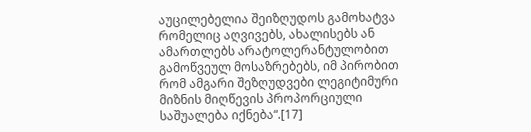აუცილებელია შეიზღუდოს გამოხატვა რომელიც აღვივებს, ახალისებს ან ამართლებს არატოლერანტულობით გამოწვეულ მოსაზრებებს, იმ პირობით რომ ამგარი შეზღუდვები ლეგიტიმური მიზნის მიღწევის პროპორციული საშუალება იქნება“.[17]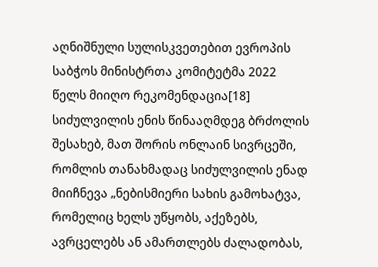აღნიშნული სულისკვეთებით ევროპის საბჭოს მინისტრთა კომიტეტმა 2022 წელს მიიღო რეკომენდაცია[18] სიძულვილის ენის წინააღმდეგ ბრძოლის შესახებ, მათ შორის ონლაინ სივრცეში, რომლის თანახმადაც სიძულვილის ენად მიიჩნევა „ნებისმიერი სახის გამოხატვა, რომელიც ხელს უწყობს, აქეზებს, ავრცელებს ან ამართლებს ძალადობას,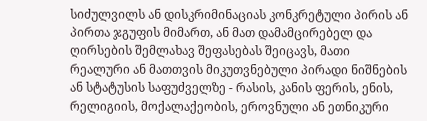სიძულვილს ან დისკრიმინაციას კონკრეტული პირის ან პირთა ჯგუფის მიმართ, ან მათ დამამცირებელ და ღირსების შემლახავ შეფასებას შეიცავს, მათი რეალური ან მათთვის მიკუთვნებული პირადი ნიშნების ან სტატუსის საფუძველზე - რასის, კანის ფერის, ენის, რელიგიის, მოქალაქეობის, ეროვნული ან ეთნიკური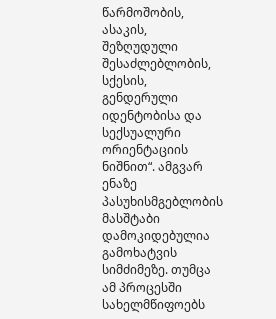წარმოშობის, ასაკის, შეზღუდული შესაძლებლობის, სქესის, გენდერული იდენტობისა და სექსუალური ორიენტაციის ნიშნით“. ამგვარ ენაზე პასუხისმგებლობის მასშტაბი დამოკიდებულია გამოხატვის სიმძიმეზე. თუმცა ამ პროცესში სახელმწიფოებს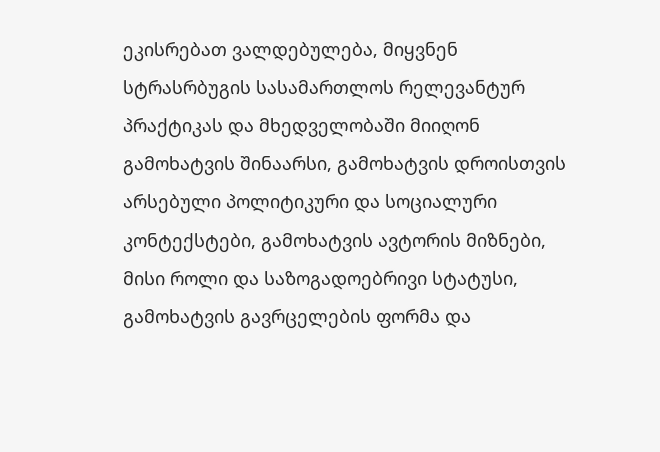ეკისრებათ ვალდებულება, მიყვნენ სტრასრბუგის სასამართლოს რელევანტურ პრაქტიკას და მხედველობაში მიიღონ გამოხატვის შინაარსი, გამოხატვის დროისთვის არსებული პოლიტიკური და სოციალური კონტექსტები, გამოხატვის ავტორის მიზნები, მისი როლი და საზოგადოებრივი სტატუსი, გამოხატვის გავრცელების ფორმა და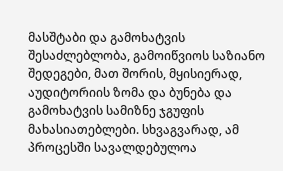მასშტაბი და გამოხატვის შესაძლებლობა, გამოიწვიოს საზიანო შედეგები, მათ შორის, მყისიერად, აუდიტორიის ზომა და ბუნება და გამოხატვის სამიზნე ჯგუფის მახასიათებლები. სხვაგვარად, ამ პროცესში სავალდებულოა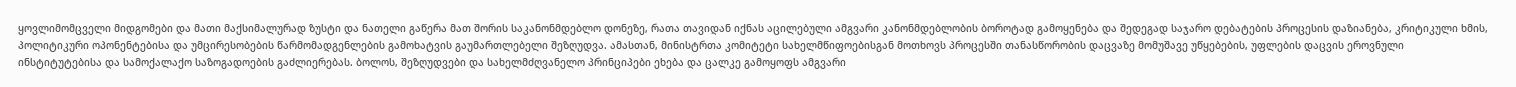ყოვლიმომცველი მიდგომები და მათი მაქსიმალურად ზუსტი და ნათელი გაწერა მათ შორის საკანონმდებლო დონეზე, რათა თავიდან იქნას აცილებული ამგვარი კანონმდებლობის ბოროტად გამოყენება და შედეგად საჯარო დებატების პროცესის დაზიანება, კრიტიკული ხმის, პოლიტიკური ოპონენტებისა და უმცირესობების წარმომადგენლების გამოხატვის გაუმართლებელი შეზღუდვა. ამასთან, მინისტრთა კომიტეტი სახელმწიფოებისგან მოთხოვს პროცესში თანასწორობის დაცვაზე მომუშავე უწყებების, უფლების დაცვის ეროვნული ინსტიტუტებისა და სამოქალაქო საზოგადოების გაძლიერებას. ბოლოს, შეზღუდვები და სახელმძღვანელო პრინციპები ეხება და ცალკე გამოყოფს ამგვარი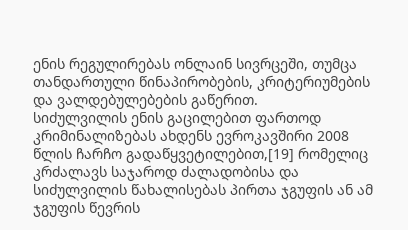ენის რეგულირებას ონლაინ სივრცეში, თუმცა თანდართული წინაპირობების, კრიტერიუმების და ვალდებულებების გაწერით.
სიძულვილის ენის გაცილებით ფართოდ კრიმინალიზებას ახდენს ევროკავშირი 2008 წლის ჩარჩო გადაწყვეტილებით,[19] რომელიც კრძალავს საჯაროდ ძალადობისა და სიძულვილის წახალისებას პირთა ჯგუფის ან ამ ჯგუფის წევრის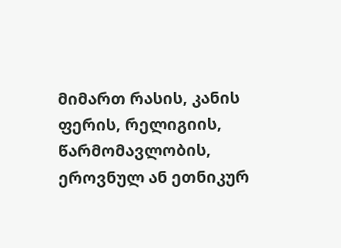მიმართ რასის, კანის ფერის, რელიგიის, წარმომავლობის, ეროვნულ ან ეთნიკურ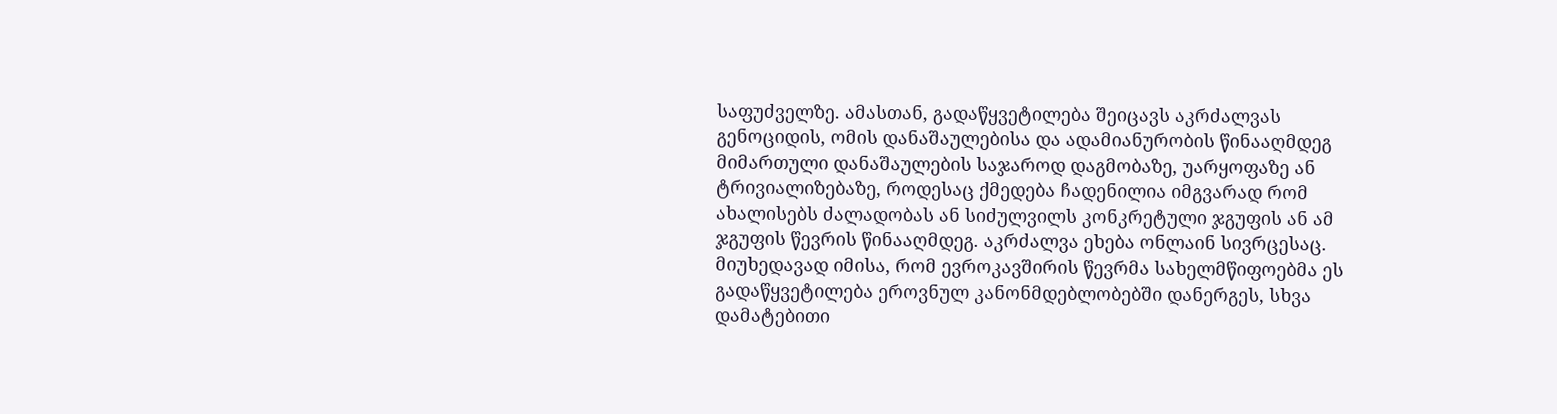საფუძველზე. ამასთან, გადაწყვეტილება შეიცავს აკრძალვას გენოციდის, ომის დანაშაულებისა და ადამიანურობის წინააღმდეგ მიმართული დანაშაულების საჯაროდ დაგმობაზე, უარყოფაზე ან ტრივიალიზებაზე, როდესაც ქმედება ჩადენილია იმგვარად რომ ახალისებს ძალადობას ან სიძულვილს კონკრეტული ჯგუფის ან ამ ჯგუფის წევრის წინააღმდეგ. აკრძალვა ეხება ონლაინ სივრცესაც. მიუხედავად იმისა, რომ ევროკავშირის წევრმა სახელმწიფოებმა ეს გადაწყვეტილება ეროვნულ კანონმდებლობებში დანერგეს, სხვა დამატებითი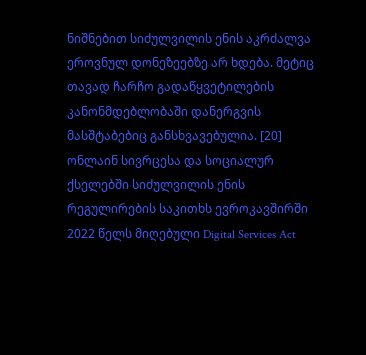ნიშნებით სიძულვილის ენის აკრძალვა ეროვნულ დონეზეებზე არ ხდება. მეტიც თავად ჩარჩო გადაწყვეტილების კანონმდებლობაში დანერგვის მასშტაბებიც განსხვავებულია. [20]
ონლაინ სივრცესა და სოციალურ ქსელებში სიძულვილის ენის რეგულირების საკითხს ევროკავშირში 2022 წელს მიღებული Digital Services Act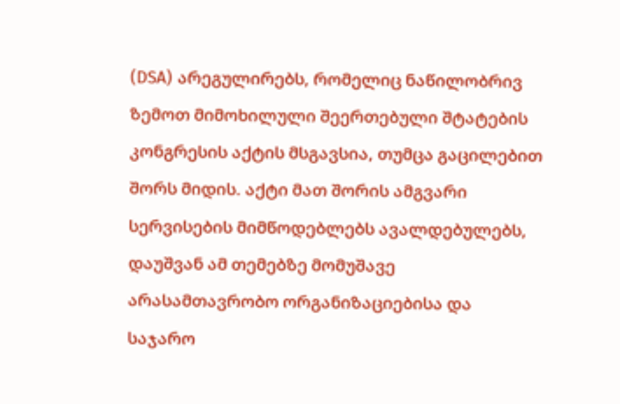(DSA) არეგულირებს, რომელიც ნაწილობრივ ზემოთ მიმოხილული შეერთებული შტატების კონგრესის აქტის მსგავსია, თუმცა გაცილებით შორს მიდის. აქტი მათ შორის ამგვარი სერვისების მიმწოდებლებს ავალდებულებს, დაუშვან ამ თემებზე მომუშავე არასამთავრობო ორგანიზაციებისა და საჯარო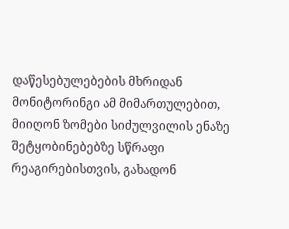დაწესებულებების მხრიდან მონიტორინგი ამ მიმართულებით, მიიღონ ზომები სიძულვილის ენაზე შეტყობინებებზე სწრაფი რეაგირებისთვის, გახადონ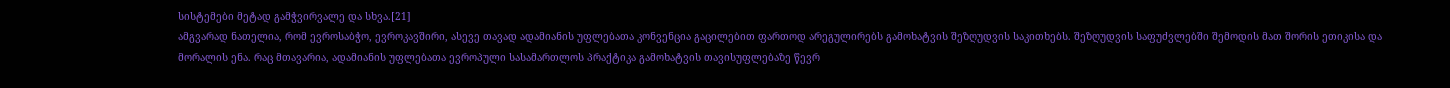სისტემები მეტად გამჭვირვალე და სხვა.[21]
ამგვარად ნათელია, რომ ევროსაბჭო, ევროკავშირი, ასევე თავად ადამიანის უფლებათა კონვენცია გაცილებით ფართოდ არეგულირებს გამოხატვის შეზღუდვის საკითხებს. შეზღუდვის საფუძვლებში შემოდის მათ შორის ეთიკისა და მორალის ენა. რაც მთავარია, ადამიანის უფლებათა ევროპული სასამართლოს პრაქტიკა გამოხატვის თავისუფლებაზე წევრ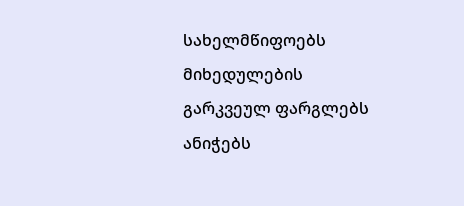სახელმწიფოებს მიხედულების გარკვეულ ფარგლებს ანიჭებს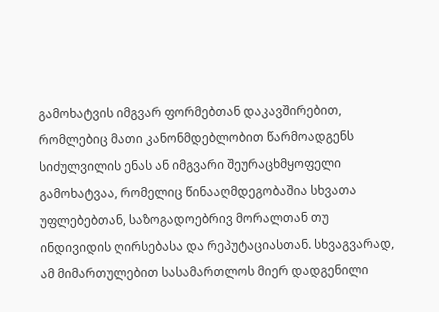გამოხატვის იმგვარ ფორმებთან დაკავშირებით, რომლებიც მათი კანონმდებლობით წარმოადგენს სიძულვილის ენას ან იმგვარი შეურაცხმყოფელი გამოხატვაა, რომელიც წინააღმდეგობაშია სხვათა უფლებებთან, საზოგადოებრივ მორალთან თუ ინდივიდის ღირსებასა და რეპუტაციასთან. სხვაგვარად, ამ მიმართულებით სასამართლოს მიერ დადგენილი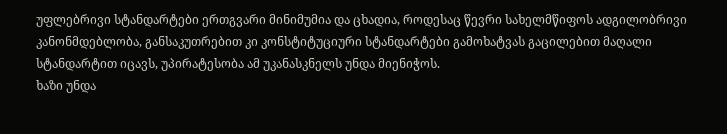უფლებრივი სტანდარტები ერთგვარი მინიმუმია და ცხადია, როდესაც წევრი სახელმწიფოს ადგილობრივი კანონმდებლობა, განსაკუთრებით კი კონსტიტუციური სტანდარტები გამოხატვას გაცილებით მაღალი სტანდარტით იცავს, უპირატესობა ამ უკანასკნელს უნდა მიენიჭოს.
ხაზი უნდა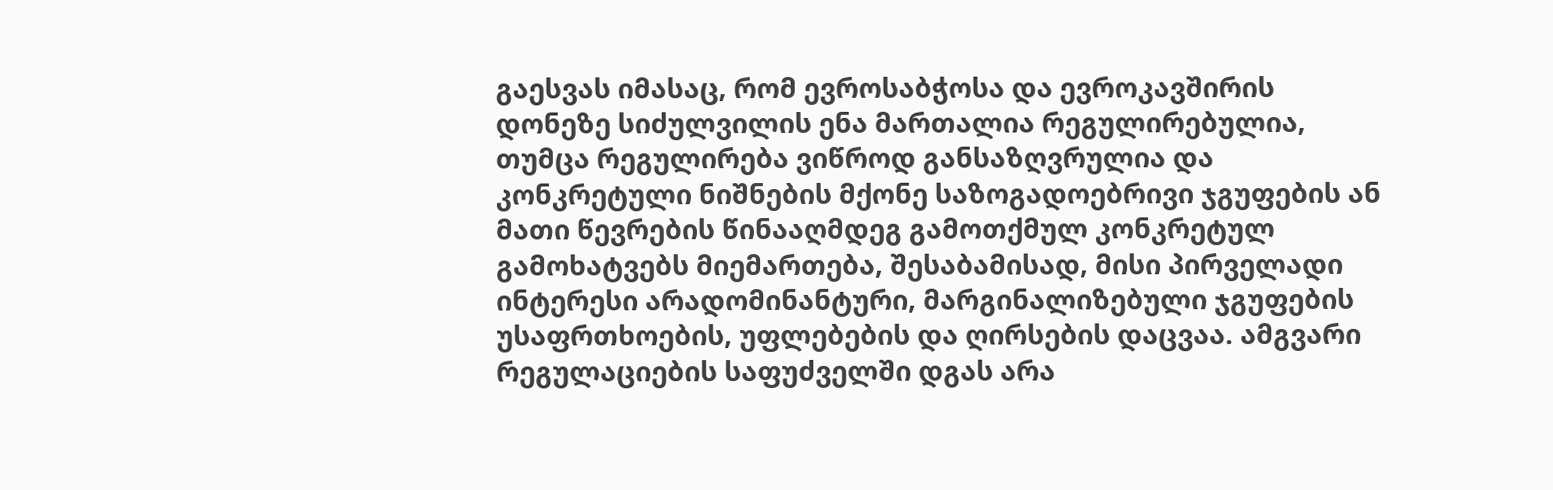გაესვას იმასაც, რომ ევროსაბჭოსა და ევროკავშირის დონეზე სიძულვილის ენა მართალია რეგულირებულია, თუმცა რეგულირება ვიწროდ განსაზღვრულია და კონკრეტული ნიშნების მქონე საზოგადოებრივი ჯგუფების ან მათი წევრების წინააღმდეგ გამოთქმულ კონკრეტულ გამოხატვებს მიემართება, შესაბამისად, მისი პირველადი ინტერესი არადომინანტური, მარგინალიზებული ჯგუფების უსაფრთხოების, უფლებების და ღირსების დაცვაა. ამგვარი რეგულაციების საფუძველში დგას არა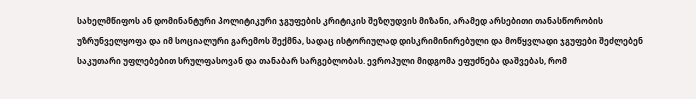სახელმწიფოს ან დომინანტური პოლიტიკური ჯგუფების კრიტიკის შეზღუდვის მიზანი, არამედ არსებითი თანასწორობის უზრუნველყოფა და იმ სოციალური გარემოს შექმნა, სადაც ისტორიულად დისკრიმინირებული და მოწყვლადი ჯგუფები შეძლებენ საკუთარი უფლებებით სრულფასოვან და თანაბარ სარგებლობას. ევროპული მიდგომა ეფუძნება დაშვებას, რომ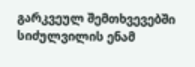გარკვეულ შემთხვევებში სიძულვილის ენამ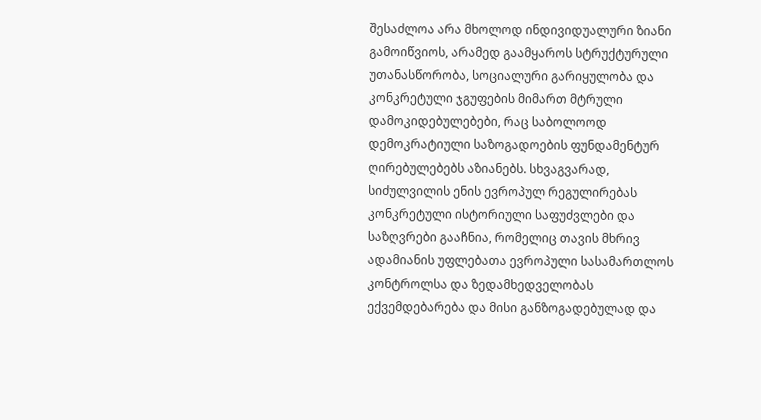შესაძლოა არა მხოლოდ ინდივიდუალური ზიანი გამოიწვიოს, არამედ გაამყაროს სტრუქტურული უთანასწორობა, სოციალური გარიყულობა და კონკრეტული ჯგუფების მიმართ მტრული დამოკიდებულებები, რაც საბოლოოდ დემოკრატიული საზოგადოების ფუნდამენტურ ღირებულებებს აზიანებს. სხვაგვარად, სიძულვილის ენის ევროპულ რეგულირებას კონკრეტული ისტორიული საფუძვლები და საზღვრები გააჩნია, რომელიც თავის მხრივ ადამიანის უფლებათა ევროპული სასამართლოს კონტროლსა და ზედამხედველობას ექვემდებარება და მისი განზოგადებულად და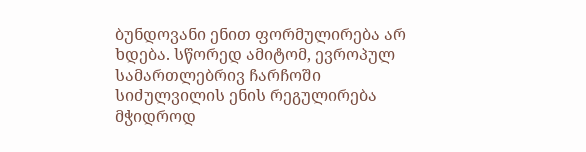ბუნდოვანი ენით ფორმულირება არ ხდება. სწორედ ამიტომ, ევროპულ სამართლებრივ ჩარჩოში სიძულვილის ენის რეგულირება მჭიდროდ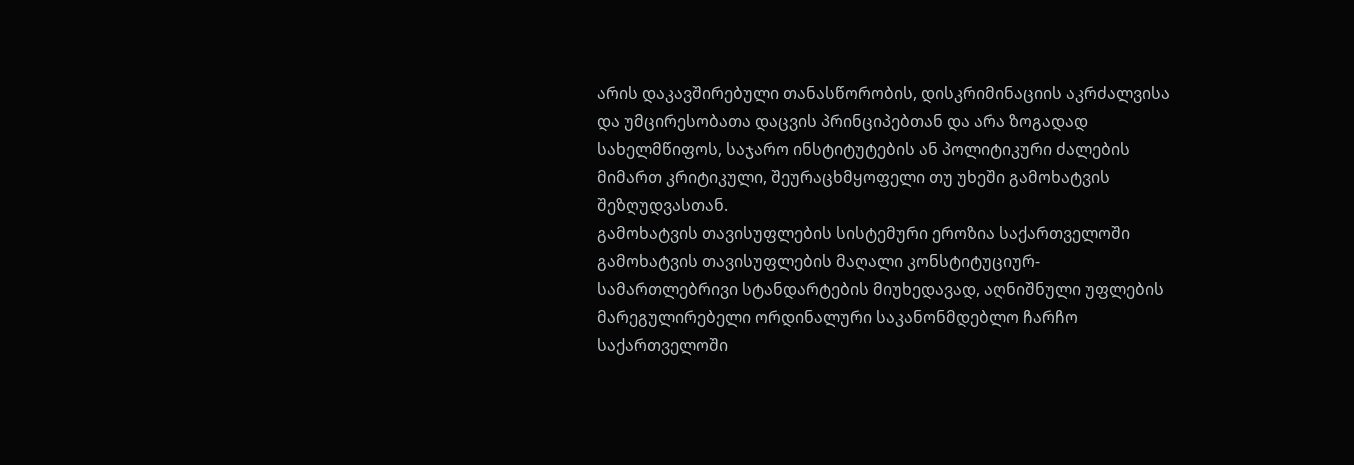არის დაკავშირებული თანასწორობის, დისკრიმინაციის აკრძალვისა და უმცირესობათა დაცვის პრინციპებთან და არა ზოგადად სახელმწიფოს, საჯარო ინსტიტუტების ან პოლიტიკური ძალების მიმართ კრიტიკული, შეურაცხმყოფელი თუ უხეში გამოხატვის შეზღუდვასთან.
გამოხატვის თავისუფლების სისტემური ეროზია საქართველოში
გამოხატვის თავისუფლების მაღალი კონსტიტუციურ-სამართლებრივი სტანდარტების მიუხედავად, აღნიშნული უფლების მარეგულირებელი ორდინალური საკანონმდებლო ჩარჩო საქართველოში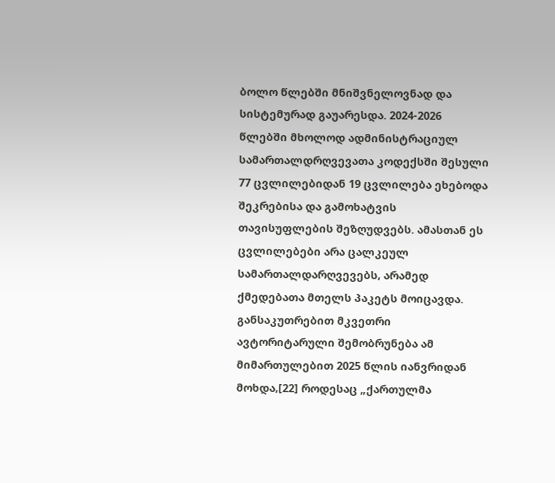ბოლო წლებში მნიშვნელოვნად და სისტემურად გაუარესდა. 2024-2026 წლებში მხოლოდ ადმინისტრაციულ სამართალდრღვევათა კოდექსში შესული 77 ცვლილებიდან 19 ცვლილება ეხებოდა შეკრებისა და გამოხატვის თავისუფლების შეზღუდვებს. ამასთან ეს ცვლილებები არა ცალკეულ სამართალდარღვევებს, არამედ ქმედებათა მთელს პაკეტს მოიცავდა.
განსაკუთრებით მკვეთრი ავტორიტარული შემობრუნება ამ მიმართულებით 2025 წლის იანვრიდან მოხდა,[22] როდესაც „ქართულმა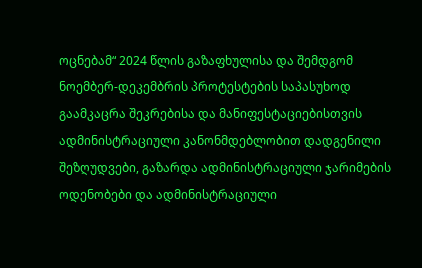ოცნებამ“ 2024 წლის გაზაფხულისა და შემდგომ ნოემბერ-დეკემბრის პროტესტების საპასუხოდ გაამკაცრა შეკრებისა და მანიფესტაციებისთვის ადმინისტრაციული კანონმდებლობით დადგენილი შეზღუდვები, გაზარდა ადმინისტრაციული ჯარიმების ოდენობები და ადმინისტრაციული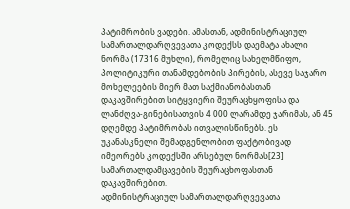პატიმრობის ვადები. ამასთან, ადმინისტრაციულ სამართალდარღვევათა კოდექსს დაემატა ახალი ნორმა (17316 მუხლი), რომელიც სახელმწიფო, პოლიტიკური თანამდებობის პირების, ასევე საჯარო მოხელეების მიერ მათ საქმიანობასთან დაკავშირებით სიტყვიერი შეურაცხყოფისა და ლანძღვა-გინებისათვის 4 000 ლარამდე ჯარიმას, ან 45 დღემდე პატიმრობას ითვალისწინებს. ეს უკანასკნელი შემადგენლობით ფაქტობივად იმეორებს კოდექსში არსებულ ნორმას[23] სამართალდამცავების შეურაცხოფასთან დაკავშირებით.
ადმინისტრაციულ სამართალდარღვევათა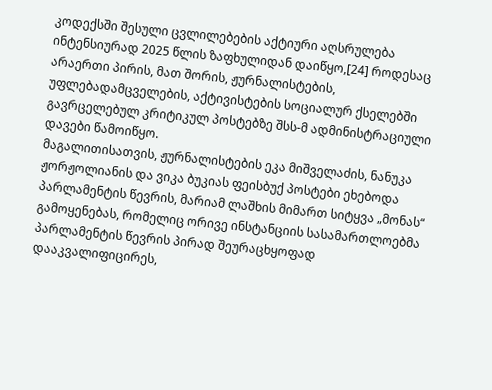კოდექსში შესული ცვლილებების აქტიური აღსრულება ინტენსიურად 2025 წლის ზაფხულიდან დაიწყო,[24] როდესაც არაერთი პირის, მათ შორის, ჟურნალისტების, უფლებადამცველების, აქტივისტების სოციალურ ქსელებში გავრცელებულ კრიტიკულ პოსტებზე შსს-მ ადმინისტრაციული დავები წამოიწყო.
მაგალითისათვის, ჟურნალისტების ეკა მიშველაძის, ნანუკა ჟორჟოლიანის და ვიკა ბუკიას ფეისბუქ პოსტები ეხებოდა პარლამენტის წევრის, მარიამ ლაშხის მიმართ სიტყვა „მონას“ გამოყენებას, რომელიც ორივე ინსტანციის სასამართლოებმა პარლამენტის წევრის პირად შეურაცხყოფად დააკვალიფიცირეს,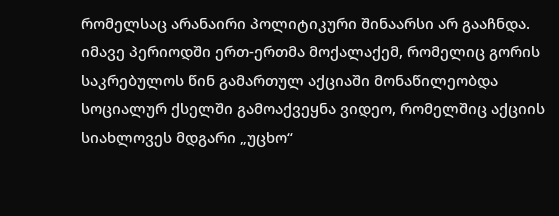რომელსაც არანაირი პოლიტიკური შინაარსი არ გააჩნდა.
იმავე პერიოდში ერთ-ერთმა მოქალაქემ, რომელიც გორის საკრებულოს წინ გამართულ აქციაში მონაწილეობდა სოციალურ ქსელში გამოაქვეყნა ვიდეო, რომელშიც აქციის სიახლოვეს მდგარი „უცხო“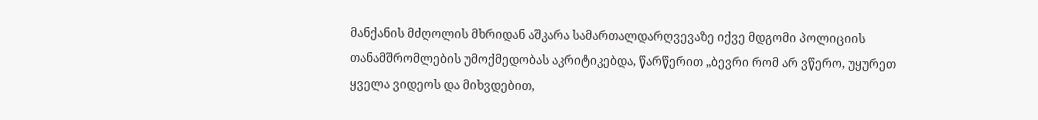მანქანის მძღოლის მხრიდან აშკარა სამართალდარღვევაზე იქვე მდგომი პოლიციის თანამშრომლების უმოქმედობას აკრიტიკებდა, წარწერით „ბევრი რომ არ ვწერო, უყურეთ ყველა ვიდეოს და მიხვდებით,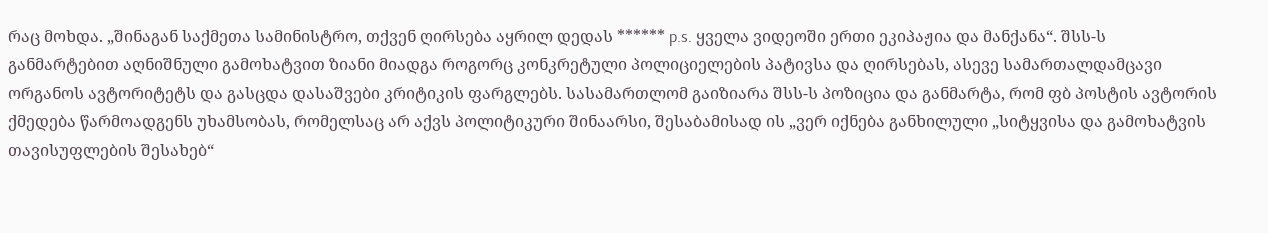რაც მოხდა. „შინაგან საქმეთა სამინისტრო, თქვენ ღირსება აყრილ დედას ****** p.s. ყველა ვიდეოში ერთი ეკიპაჟია და მანქანა“. შსს-ს განმარტებით აღნიშნული გამოხატვით ზიანი მიადგა როგორც კონკრეტული პოლიციელების პატივსა და ღირსებას, ასევე სამართალდამცავი ორგანოს ავტორიტეტს და გასცდა დასაშვები კრიტიკის ფარგლებს. სასამართლომ გაიზიარა შსს-ს პოზიცია და განმარტა, რომ ფბ პოსტის ავტორის ქმედება წარმოადგენს უხამსობას, რომელსაც არ აქვს პოლიტიკური შინაარსი, შესაბამისად ის „ვერ იქნება განხილული „სიტყვისა და გამოხატვის თავისუფლების შესახებ“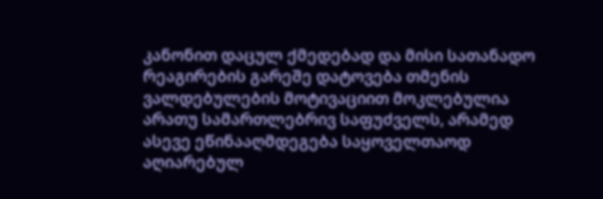კანონით დაცულ ქმედებად და მისი სათანადო რეაგირების გარეშე დატოვება თმენის ვალდებულების მოტივაციით მოკლებულია არათუ სამართლებრივ საფუძველს, არამედ ასევე ეწინააღმდეგება საყოველთაოდ აღიარებულ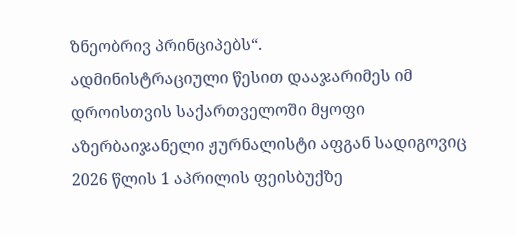ზნეობრივ პრინციპებს“.
ადმინისტრაციული წესით დააჯარიმეს იმ დროისთვის საქართველოში მყოფი აზერბაიჯანელი ჟურნალისტი აფგან სადიგოვიც 2026 წლის 1 აპრილის ფეისბუქზე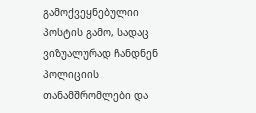გამოქვეყნებულიი პოსტის გამო, სადაც ვიზუალურად ჩანდნენ პოლიციის თანამშრომლები და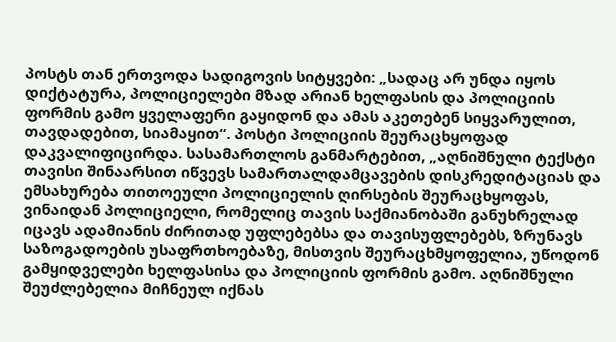პოსტს თან ერთვოდა სადიგოვის სიტყვები: „სადაც არ უნდა იყოს დიქტატურა, პოლიციელები მზად არიან ხელფასის და პოლიციის ფორმის გამო ყველაფერი გაყიდონ და ამას აკეთებენ სიყვარულით, თავდადებით, სიამაყით“. პოსტი პოლიციის შეურაცხყოფად დაკვალიფიცირდა. სასამართლოს განმარტებით, „აღნიშნული ტექსტი თავისი შინაარსით იწვევს სამართალდამცავების დისკრედიტაციას და ემსახურება თითოეული პოლიციელის ღირსების შეურაცხყოფას, ვინაიდან პოლიციელი, რომელიც თავის საქმიანობაში განუხრელად იცავს ადამიანის ძირითად უფლებებსა და თავისუფლებებს, ზრუნავს საზოგადოების უსაფრთხოებაზე, მისთვის შეურაცხმყოფელია, უწოდონ გამყიდველები ხელფასისა და პოლიციის ფორმის გამო. აღნიშნული შეუძლებელია მიჩნეულ იქნას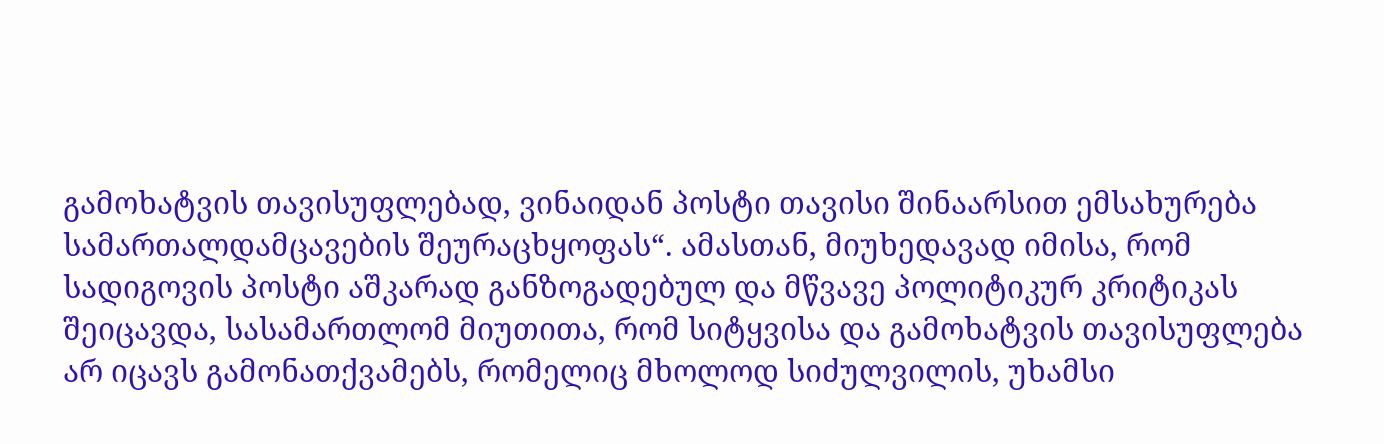გამოხატვის თავისუფლებად, ვინაიდან პოსტი თავისი შინაარსით ემსახურება სამართალდამცავების შეურაცხყოფას“. ამასთან, მიუხედავად იმისა, რომ სადიგოვის პოსტი აშკარად განზოგადებულ და მწვავე პოლიტიკურ კრიტიკას შეიცავდა, სასამართლომ მიუთითა, რომ სიტყვისა და გამოხატვის თავისუფლება არ იცავს გამონათქვამებს, რომელიც მხოლოდ სიძულვილის, უხამსი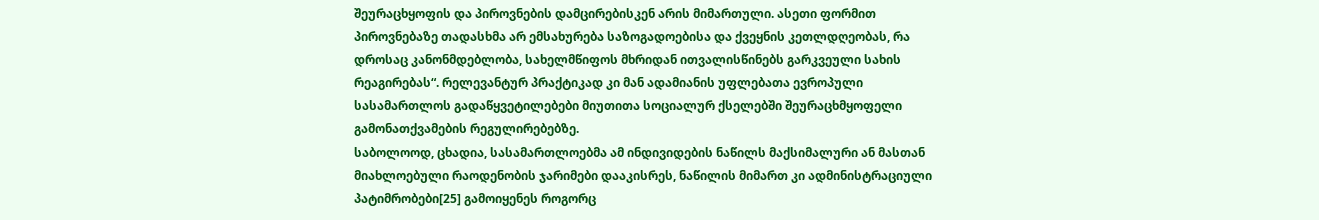შეურაცხყოფის და პიროვნების დამცირებისკენ არის მიმართული. ასეთი ფორმით პიროვნებაზე თადასხმა არ ემსახურება საზოგადოებისა და ქვეყნის კეთლდღეობას, რა დროსაც კანონმდებლობა, სახელმწიფოს მხრიდან ითვალისწინებს გარკვეული სახის რეაგირებას“. რელევანტურ პრაქტიკად კი მან ადამიანის უფლებათა ევროპული სასამართლოს გადაწყვეტილებები მიუთითა სოციალურ ქსელებში შეურაცხმყოფელი გამონათქვამების რეგულირებებზე.
საბოლოოდ, ცხადია, სასამართლოებმა ამ ინდივიდების ნაწილს მაქსიმალური ან მასთან მიახლოებული რაოდენობის ჯარიმები დააკისრეს, ნაწილის მიმართ კი ადმინისტრაციული პატიმრობები[25] გამოიყენეს როგორც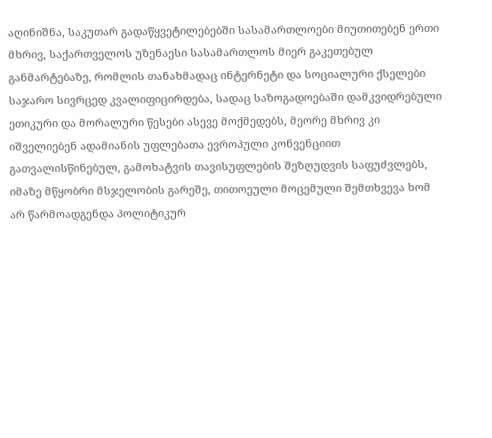აღინიშნა, საკუთარ გადაწყვეტილებებში სასამართლოები მიუთითებენ ერთი მხრივ, საქართველოს უზენაესი სასამართლოს მიერ გაკეთებულ განმარტებაზე, რომლის თანახმადაც ინტერნეტი და სოციალური ქსელები საჯარო სივრცედ კვალიფიცირდება, სადაც საზოგადოებაში დამკვიდრებული ეთიკური და მორალური წესები ასევე მოქმედებს, მეორე მხრივ კი იშველიებენ ადამიანის უფლებათა ევროპული კონვენციით გათვალისწინებულ, გამოხატვის თავისუფლების შეზღუდვის საფუძვლებს, იმაზე მწყობრი მსჯელობის გარეშე, თითოეული მოცემული შემთხვევა ხომ არ წარმოადგენდა პოლიტიკურ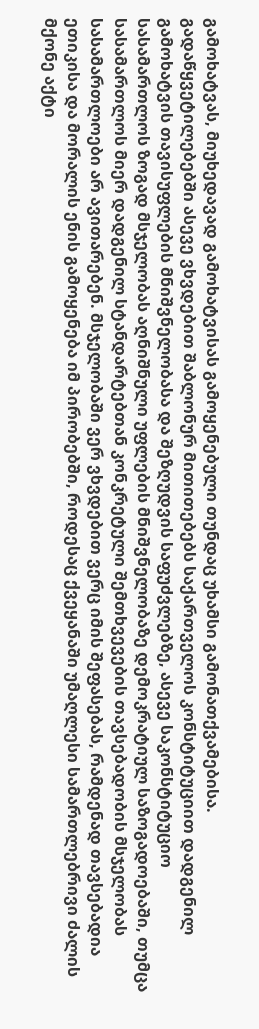გამოხატვას, მიუხედავად გამოხატვისას გამოყენებული თუნდაც უხამსი გამონათქვამებისა. გადაწყვეტილებებში ასევე ვხვდებით შაბლონურ მითითებებს საქართველოს კონსტიტუციით დადგენილ გამოხატვის თავისუფლების მნიშვნელობასა და შეზღუდვის საფუძვლებზე, ასევე საკონსტიტუციო სასამართლოს ზოგად მსჯელობას აღნიშნული უფლების მნიშვნელობაზე დემოკრატიულ საზოგადოებაში, თუმცა სასამართლოს მიერ დადგენილ სტანდარტებთან კონკრეტული შემთხვევების თავსებადობის მსჯელობას სასამართლოები არ ავითარებენ. მსჯელობაში ვერ ვხვდებით ვერც იმის შეფასებას, რამდენად თავსებადია ეთიკისა და მორალის ენის გამოყენება იმ პირობებში, როდესაც ქვეყანაში უმაღლესი სამართლებრივი ძალის მქონე აქტი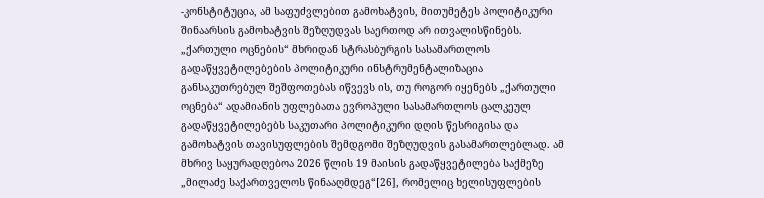-კონსტიტუცია, ამ საფუძვლებით გამოხატვის, მითუმეტეს პოლიტიკური შინაარსის გამოხატვის შეზღუდვას საერთოდ არ ითვალისწინებს.
„ქართული ოცნების“ მხრიდან სტრასბურგის სასამართლოს გადაწყვეტილებების პოლიტიკური ინსტრუმენტალიზაცია
განსაკუთრებულ შეშფოთებას იწვევს ის, თუ როგორ იყენებს „ქართული ოცნება“ ადამიანის უფლებათა ევროპული სასამართლოს ცალკეულ გადაწყვეტილებებს საკუთარი პოლიტიკური დღის წესრიგისა და გამოხატვის თავისუფლების შემდგომი შეზღუდვის გასამართლებლად. ამ მხრივ საყურადღებოა 2026 წლის 19 მაისის გადაწყვეტილება საქმეზე „მილაძე საქართველოს წინააღმდეგ“[26], რომელიც ხელისუფლების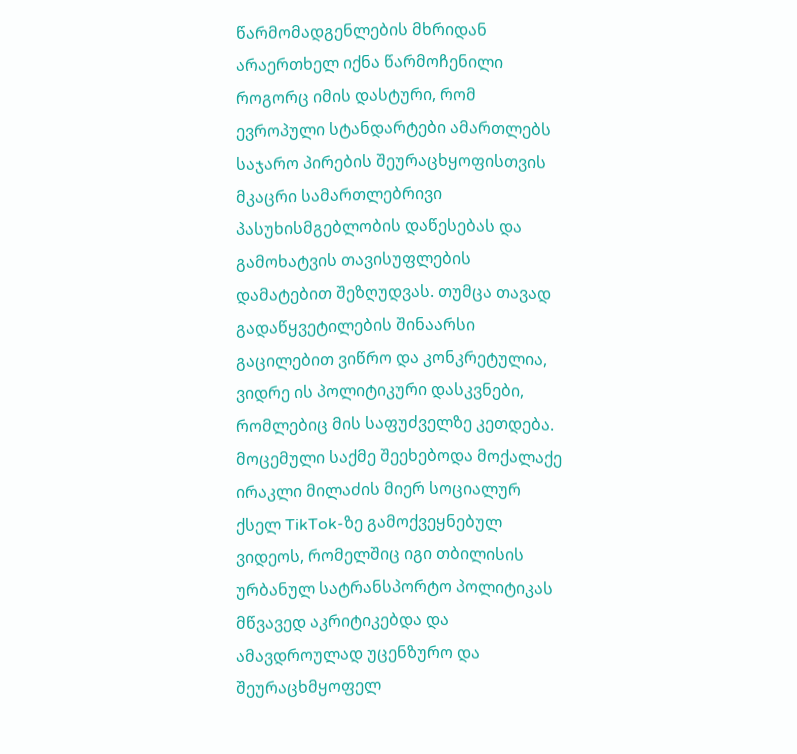წარმომადგენლების მხრიდან არაერთხელ იქნა წარმოჩენილი როგორც იმის დასტური, რომ ევროპული სტანდარტები ამართლებს საჯარო პირების შეურაცხყოფისთვის მკაცრი სამართლებრივი პასუხისმგებლობის დაწესებას და გამოხატვის თავისუფლების დამატებით შეზღუდვას. თუმცა თავად გადაწყვეტილების შინაარსი გაცილებით ვიწრო და კონკრეტულია, ვიდრე ის პოლიტიკური დასკვნები, რომლებიც მის საფუძველზე კეთდება.
მოცემული საქმე შეეხებოდა მოქალაქე ირაკლი მილაძის მიერ სოციალურ ქსელ TikTok-ზე გამოქვეყნებულ ვიდეოს, რომელშიც იგი თბილისის ურბანულ სატრანსპორტო პოლიტიკას მწვავედ აკრიტიკებდა და ამავდროულად უცენზურო და შეურაცხმყოფელ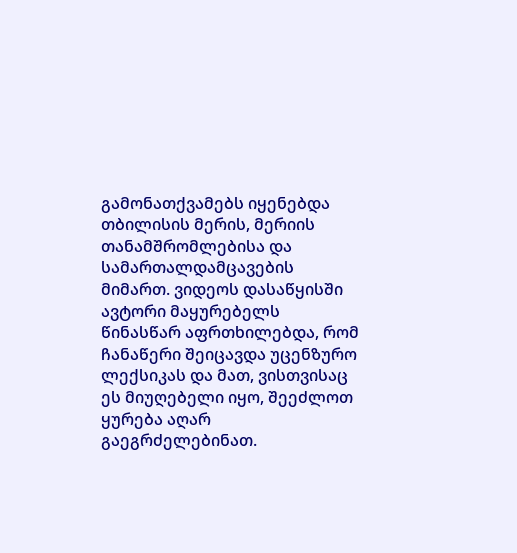გამონათქვამებს იყენებდა თბილისის მერის, მერიის თანამშრომლებისა და სამართალდამცავების მიმართ. ვიდეოს დასაწყისში ავტორი მაყურებელს წინასწარ აფრთხილებდა, რომ ჩანაწერი შეიცავდა უცენზურო ლექსიკას და მათ, ვისთვისაც ეს მიუღებელი იყო, შეეძლოთ ყურება აღარ გაეგრძელებინათ.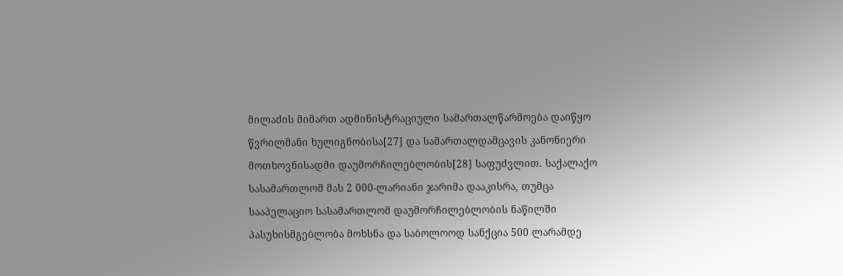მილაძის მიმართ ადმინისტრაციული სამართალწარმოება დაიწყო წვრილმანი ხულიგნობისა[27] და სამართალდამცავის კანონიერი მოთხოვნისადმი დაუმორჩილებლობის[28] საფუძვლით. საქალაქო სასამართლომ მას 2 000-ლარიანი ჯარიმა დააკისრა, თუმცა სააპელაციო სასამართლომ დაუმორჩილებლობის ნაწილში პასუხისმგებლობა მოხსნა და საბოლოოდ სანქცია 500 ლარამდე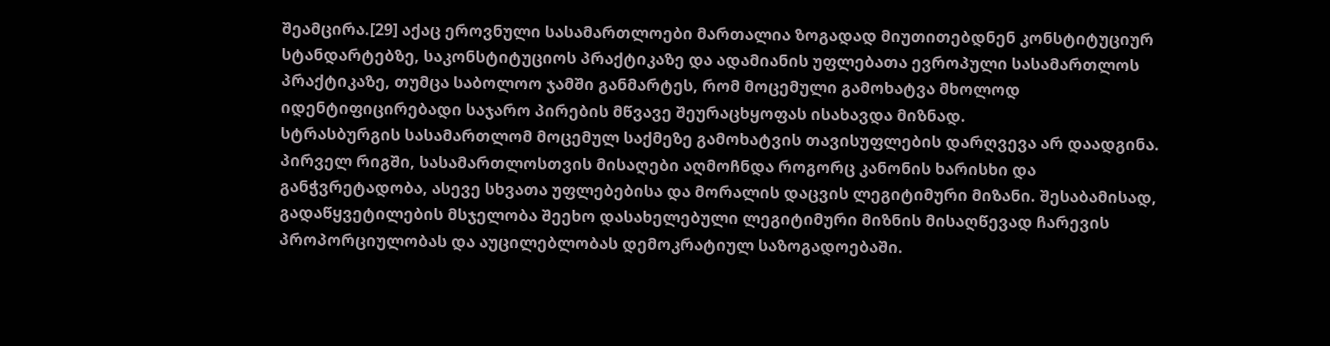შეამცირა.[29] აქაც ეროვნული სასამართლოები მართალია ზოგადად მიუთითებდნენ კონსტიტუციურ სტანდარტებზე, საკონსტიტუციოს პრაქტიკაზე და ადამიანის უფლებათა ევროპული სასამართლოს პრაქტიკაზე, თუმცა საბოლოო ჯამში განმარტეს, რომ მოცემული გამოხატვა მხოლოდ იდენტიფიცირებადი საჯარო პირების მწვავე შეურაცხყოფას ისახავდა მიზნად.
სტრასბურგის სასამართლომ მოცემულ საქმეზე გამოხატვის თავისუფლების დარღვევა არ დაადგინა. პირველ რიგში, სასამართლოსთვის მისაღები აღმოჩნდა როგორც კანონის ხარისხი და განჭვრეტადობა, ასევე სხვათა უფლებებისა და მორალის დაცვის ლეგიტიმური მიზანი. შესაბამისად, გადაწყვეტილების მსჯელობა შეეხო დასახელებული ლეგიტიმური მიზნის მისაღწევად ჩარევის პროპორციულობას და აუცილებლობას დემოკრატიულ საზოგადოებაში.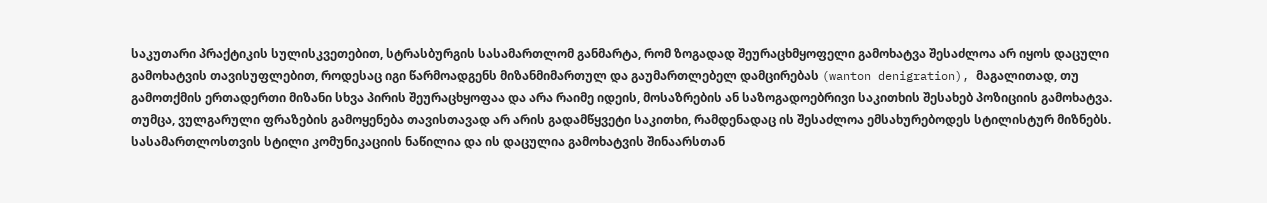საკუთარი პრაქტიკის სულისკვეთებით, სტრასბურგის სასამართლომ განმარტა, რომ ზოგადად შეურაცხმყოფელი გამოხატვა შესაძლოა არ იყოს დაცული გამოხატვის თავისუფლებით, როდესაც იგი წარმოადგენს მიზანმიმართულ და გაუმართლებელ დამცირებას (wanton denigration), მაგალითად, თუ გამოთქმის ერთადერთი მიზანი სხვა პირის შეურაცხყოფაა და არა რაიმე იდეის, მოსაზრების ან საზოგადოებრივი საკითხის შესახებ პოზიციის გამოხატვა. თუმცა, ვულგარული ფრაზების გამოყენება თავისთავად არ არის გადამწყვეტი საკითხი, რამდენადაც ის შესაძლოა ემსახურებოდეს სტილისტურ მიზნებს. სასამართლოსთვის სტილი კომუნიკაციის ნაწილია და ის დაცულია გამოხატვის შინაარსთან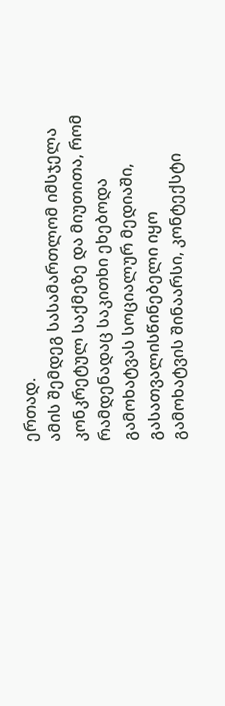ერთად.
ამის შემდეგ სასამართლომ იმსჯელა კონკრეტულ საქმეზე და მიუთითა, რომ რამდენადაც საკითხი ეხებოდა გამოხატვას სოციალურ მედიაში, გასათვალისწინებელი იყო გამოხატვის შინაარსი, კონტექსტი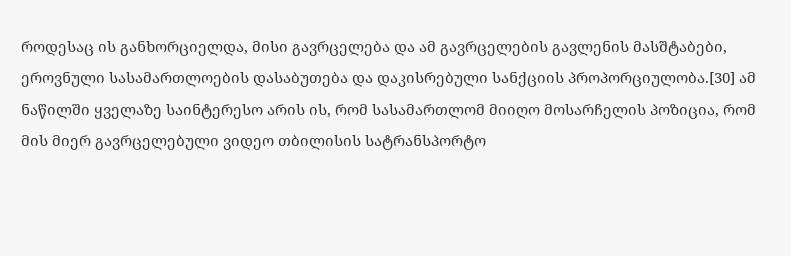როდესაც ის განხორციელდა, მისი გავრცელება და ამ გავრცელების გავლენის მასშტაბები, ეროვნული სასამართლოების დასაბუთება და დაკისრებული სანქციის პროპორციულობა.[30] ამ ნაწილში ყველაზე საინტერესო არის ის, რომ სასამართლომ მიიღო მოსარჩელის პოზიცია, რომ მის მიერ გავრცელებული ვიდეო თბილისის სატრანსპორტო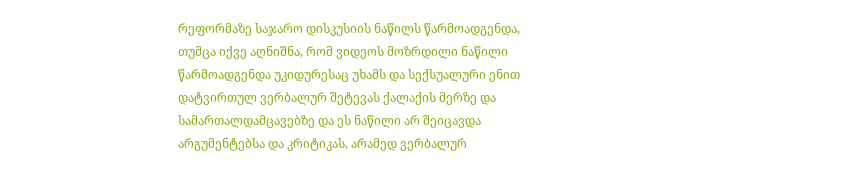რეფორმაზე საჯარო დისკუსიის ნაწილს წარმოადგენდა, თუმცა იქვე აღნიშნა, რომ ვიდეოს მოზრდილი ნაწილი წარმოადგენდა უკიდურესაც უხამს და სექსუალური ენით დატვირთულ ვერბალურ შეტევას ქალაქის მერზე და სამართალდამცავებზე და ეს ნაწილი არ შეიცავდა არგუმენტებსა და კრიტიკას, არამედ ვერბალურ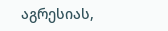აგრესიას,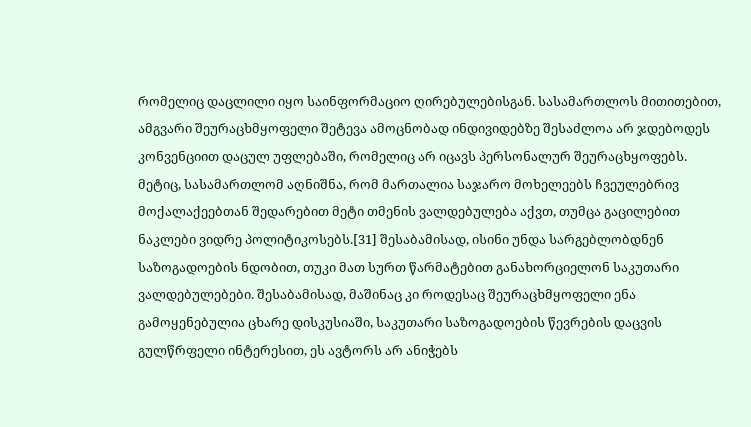რომელიც დაცლილი იყო საინფორმაციო ღირებულებისგან. სასამართლოს მითითებით, ამგვარი შეურაცხმყოფელი შეტევა ამოცნობად ინდივიდებზე შესაძლოა არ ჯდებოდეს კონვენციით დაცულ უფლებაში, რომელიც არ იცავს პერსონალურ შეურაცხყოფებს. მეტიც, სასამართლომ აღნიშნა, რომ მართალია საჯარო მოხელეებს ჩვეულებრივ მოქალაქეებთან შედარებით მეტი თმენის ვალდებულება აქვთ, თუმცა გაცილებით ნაკლები ვიდრე პოლიტიკოსებს.[31] შესაბამისად, ისინი უნდა სარგებლობდნენ საზოგადოების ნდობით, თუკი მათ სურთ წარმატებით განახორციელონ საკუთარი ვალდებულებები. შესაბამისად, მაშინაც კი როდესაც შეურაცხმყოფელი ენა გამოყენებულია ცხარე დისკუსიაში, საკუთარი საზოგადოების წევრების დაცვის გულწრფელი ინტერესით, ეს ავტორს არ ანიჭებს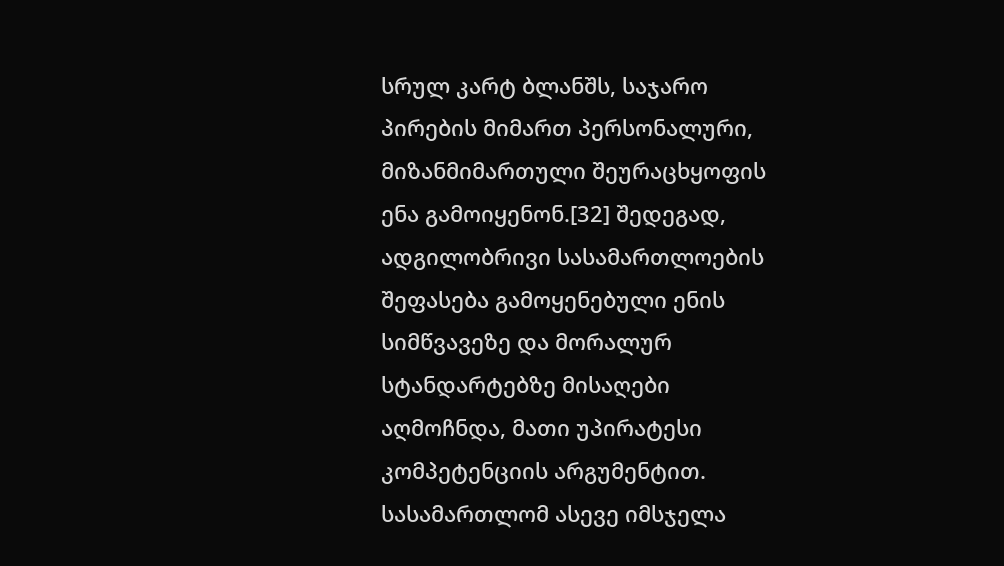სრულ კარტ ბლანშს, საჯარო პირების მიმართ პერსონალური, მიზანმიმართული შეურაცხყოფის ენა გამოიყენონ.[32] შედეგად, ადგილობრივი სასამართლოების შეფასება გამოყენებული ენის სიმწვავეზე და მორალურ სტანდარტებზე მისაღები აღმოჩნდა, მათი უპირატესი კომპეტენციის არგუმენტით.
სასამართლომ ასევე იმსჯელა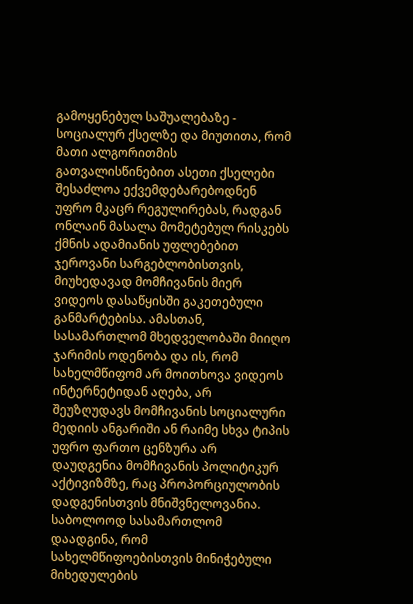გამოყენებულ საშუალებაზე - სოციალურ ქსელზე და მიუთითა, რომ მათი ალგორითმის გათვალისწინებით ასეთი ქსელები შესაძლოა ექვემდებარებოდნენ უფრო მკაცრ რეგულირებას, რადგან ონლაინ მასალა მომეტებულ რისკებს ქმნის ადამიანის უფლებებით ჯეროვანი სარგებლობისთვის, მიუხედავად მომჩივანის მიერ ვიდეოს დასაწყისში გაკეთებული განმარტებისა. ამასთან, სასამართლომ მხედველობაში მიიღო ჯარიმის ოდენობა და ის, რომ სახელმწიფომ არ მოითხოვა ვიდეოს ინტერნეტიდან აღება, არ შეუზღუდავს მომჩივანის სოციალური მედიის ანგარიში ან რაიმე სხვა ტიპის უფრო ფართო ცენზურა არ დაუდგენია მომჩივანის პოლიტიკურ აქტივიზმზე, რაც პროპორციულობის დადგენისთვის მნიშვნელოვანია.
საბოლოოდ სასამართლომ დაადგინა, რომ სახელმწიფოებისთვის მინიჭებული მიხედულების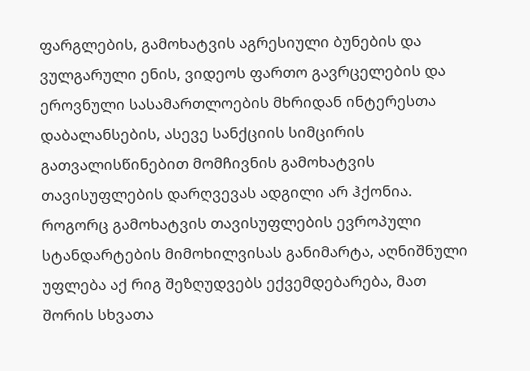ფარგლების, გამოხატვის აგრესიული ბუნების და ვულგარული ენის, ვიდეოს ფართო გავრცელების და ეროვნული სასამართლოების მხრიდან ინტერესთა დაბალანსების, ასევე სანქციის სიმცირის გათვალისწინებით მომჩივნის გამოხატვის თავისუფლების დარღვევას ადგილი არ ჰქონია.
როგორც გამოხატვის თავისუფლების ევროპული სტანდარტების მიმოხილვისას განიმარტა, აღნიშნული უფლება აქ რიგ შეზღუდვებს ექვემდებარება, მათ შორის სხვათა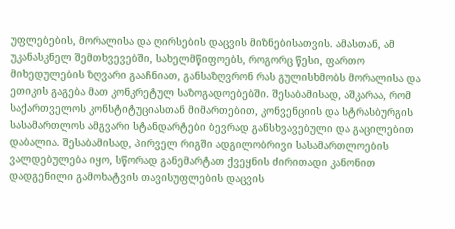უფლებების, მორალისა და ღირსების დაცვის მიზნებისათვის. ამასთან, ამ უკანასკნელ შემთხვევებში, სახელმწიფოებს, როგორც წესი, ფართო მიხედულების ზღვარი გააჩნიათ, განსაზღვრონ რას გულისხმობს მორალისა და ეთიკის გაგება მათ კონკრეტულ საზოგადოებებში. შესაბამისად, აშკარაა, რომ საქართველოს კონსტიტუციასთან მიმართებით, კონვენციის და სტრასბურგის სასამართლოს ამგვარი სტანდარტები ბევრად განსხვავებული და გაცილებით დაბალია. შესაბამისად, პირველ რიგში ადგილობრივი სასამართლოების ვალდებულება იყო, სწორად განემარტათ ქვეყნის ძირითადი კანონით დადგენილი გამოხატვის თავისუფლების დაცვის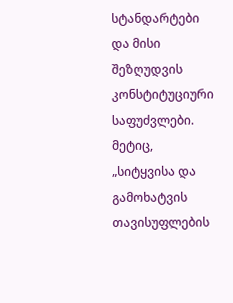სტანდარტები და მისი შეზღუდვის კონსტიტუციური საფუძვლები. მეტიც, „სიტყვისა და გამოხატვის თავისუფლების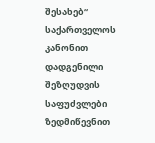შესახებ“ საქართველოს კანონით დადგენილი შეზღუდვის საფუძვლები ზედმიწევნით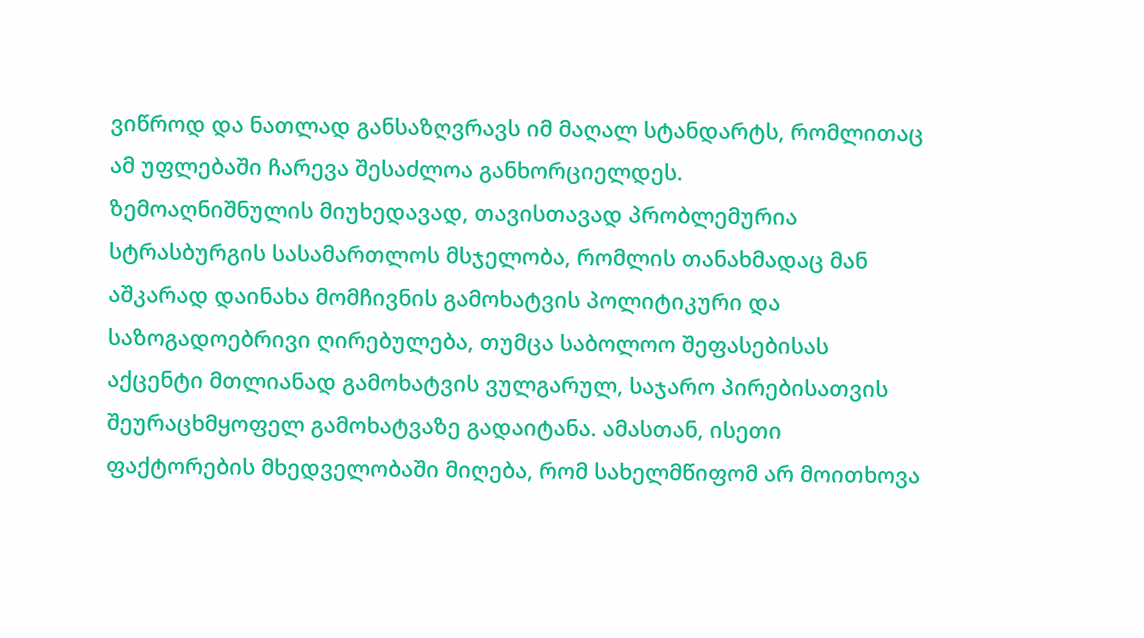ვიწროდ და ნათლად განსაზღვრავს იმ მაღალ სტანდარტს, რომლითაც ამ უფლებაში ჩარევა შესაძლოა განხორციელდეს.
ზემოაღნიშნულის მიუხედავად, თავისთავად პრობლემურია სტრასბურგის სასამართლოს მსჯელობა, რომლის თანახმადაც მან აშკარად დაინახა მომჩივნის გამოხატვის პოლიტიკური და საზოგადოებრივი ღირებულება, თუმცა საბოლოო შეფასებისას აქცენტი მთლიანად გამოხატვის ვულგარულ, საჯარო პირებისათვის შეურაცხმყოფელ გამოხატვაზე გადაიტანა. ამასთან, ისეთი ფაქტორების მხედველობაში მიღება, რომ სახელმწიფომ არ მოითხოვა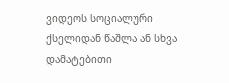ვიდეოს სოციალური ქსელიდან წაშლა ან სხვა დამატებითი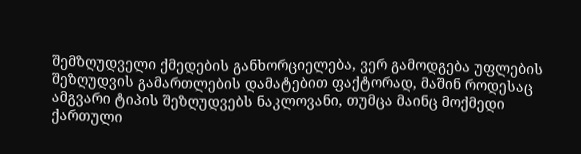შემზღუდველი ქმედების განხორციელება, ვერ გამოდგება უფლების შეზღუდვის გამართლების დამატებით ფაქტორად, მაშინ როდესაც ამგვარი ტიპის შეზღუდვებს ნაკლოვანი, თუმცა მაინც მოქმედი ქართული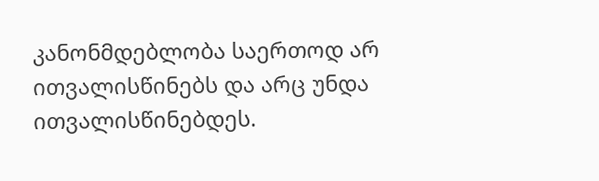კანონმდებლობა საერთოდ არ ითვალისწინებს და არც უნდა ითვალისწინებდეს.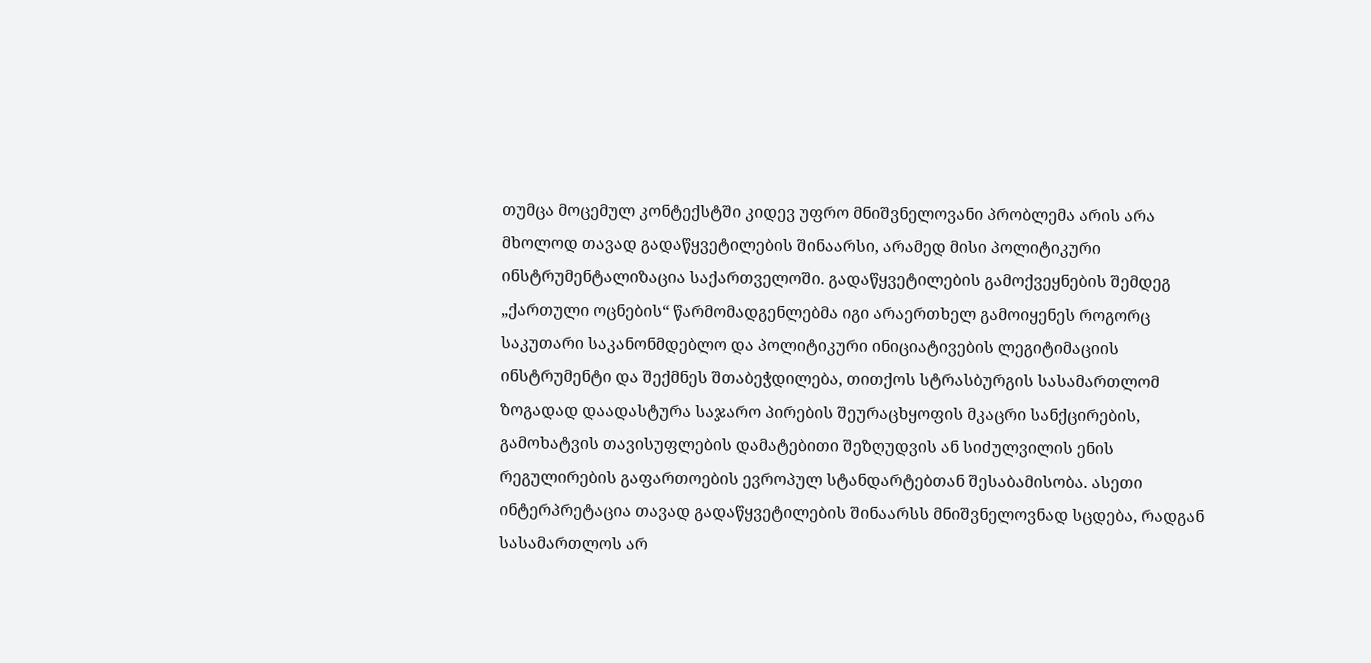თუმცა მოცემულ კონტექსტში კიდევ უფრო მნიშვნელოვანი პრობლემა არის არა მხოლოდ თავად გადაწყვეტილების შინაარსი, არამედ მისი პოლიტიკური ინსტრუმენტალიზაცია საქართველოში. გადაწყვეტილების გამოქვეყნების შემდეგ „ქართული ოცნების“ წარმომადგენლებმა იგი არაერთხელ გამოიყენეს როგორც საკუთარი საკანონმდებლო და პოლიტიკური ინიციატივების ლეგიტიმაციის ინსტრუმენტი და შექმნეს შთაბეჭდილება, თითქოს სტრასბურგის სასამართლომ ზოგადად დაადასტურა საჯარო პირების შეურაცხყოფის მკაცრი სანქცირების, გამოხატვის თავისუფლების დამატებითი შეზღუდვის ან სიძულვილის ენის რეგულირების გაფართოების ევროპულ სტანდარტებთან შესაბამისობა. ასეთი ინტერპრეტაცია თავად გადაწყვეტილების შინაარსს მნიშვნელოვნად სცდება, რადგან სასამართლოს არ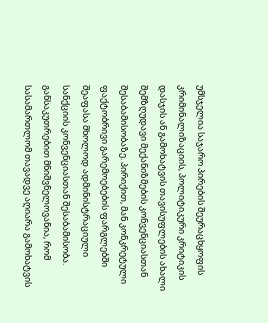უმსჯელია საჯარო პირების შეურაცხყოფის კრიმინალიზაციის, პოლიტიკური კრიტიკის დასჯის ან გამოხატვის თავისუფლების ახალი შემზღუდავი მექანიზმების კონვენციასთან შესაბამისობაზე. პირიქით, მან კონკრეტული ფაქტობრივი გარემოებების ფარგლებში შეაფასა მხოლოდ ადმინისტრაციული სანქციის კონვენციასთან შესაბამისობა. განსაკუთრებით მნიშვნელოვანია, რომ სასამართლომ თავადვე აღიარა გამოხატვის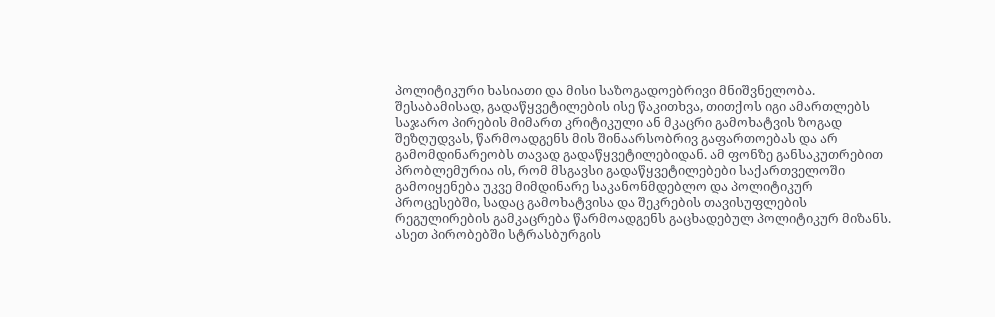პოლიტიკური ხასიათი და მისი საზოგადოებრივი მნიშვნელობა. შესაბამისად, გადაწყვეტილების ისე წაკითხვა, თითქოს იგი ამართლებს საჯარო პირების მიმართ კრიტიკული ან მკაცრი გამოხატვის ზოგად შეზღუდვას, წარმოადგენს მის შინაარსობრივ გაფართოებას და არ გამომდინარეობს თავად გადაწყვეტილებიდან. ამ ფონზე განსაკუთრებით პრობლემურია ის, რომ მსგავსი გადაწყვეტილებები საქართველოში გამოიყენება უკვე მიმდინარე საკანონმდებლო და პოლიტიკურ პროცესებში, სადაც გამოხატვისა და შეკრების თავისუფლების რეგულირების გამკაცრება წარმოადგენს გაცხადებულ პოლიტიკურ მიზანს. ასეთ პირობებში სტრასბურგის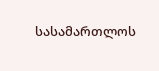სასამართლოს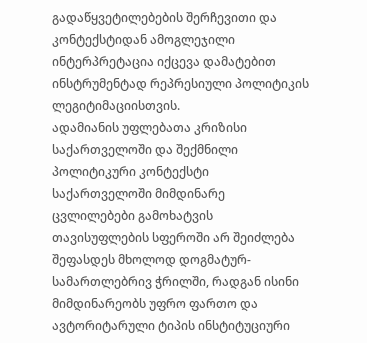გადაწყვეტილებების შერჩევითი და კონტექსტიდან ამოგლეჯილი ინტერპრეტაცია იქცევა დამატებით ინსტრუმენტად რეპრესიული პოლიტიკის ლეგიტიმაციისთვის.
ადამიანის უფლებათა კრიზისი საქართველოში და შექმნილი პოლიტიკური კონტექსტი
საქართველოში მიმდინარე ცვლილებები გამოხატვის თავისუფლების სფეროში არ შეიძლება შეფასდეს მხოლოდ დოგმატურ-სამართლებრივ ჭრილში, რადგან ისინი მიმდინარეობს უფრო ფართო და ავტორიტარული ტიპის ინსტიტუციური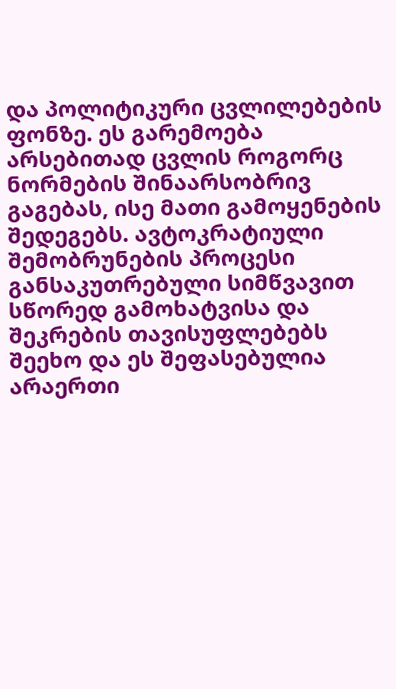და პოლიტიკური ცვლილებების ფონზე. ეს გარემოება არსებითად ცვლის როგორც ნორმების შინაარსობრივ გაგებას, ისე მათი გამოყენების შედეგებს. ავტოკრატიული შემობრუნების პროცესი განსაკუთრებული სიმწვავით სწორედ გამოხატვისა და შეკრების თავისუფლებებს შეეხო და ეს შეფასებულია არაერთი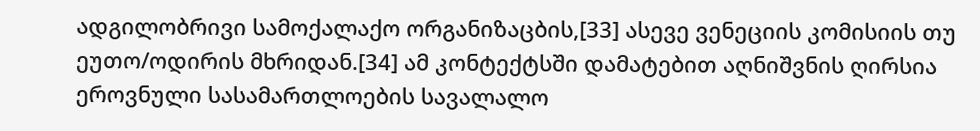ადგილობრივი სამოქალაქო ორგანიზაცბის,[33] ასევე ვენეციის კომისიის თუ ეუთო/ოდირის მხრიდან.[34] ამ კონტექტსში დამატებით აღნიშვნის ღირსია ეროვნული სასამართლოების სავალალო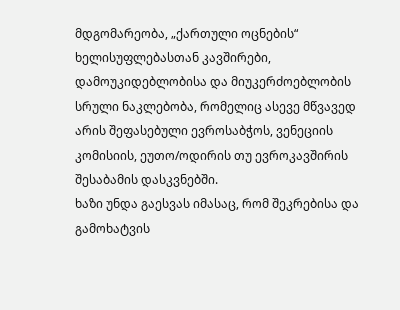მდგომარეობა, „ქართული ოცნების“ ხელისუფლებასთან კავშირები, დამოუკიდებლობისა და მიუკერძოებლობის სრული ნაკლებობა, რომელიც ასევე მწვავედ არის შეფასებული ევროსაბჭოს, ვენეციის კომისიის, ეუთო/ოდირის თუ ევროკავშირის შესაბამის დასკვნებში.
ხაზი უნდა გაესვას იმასაც, რომ შეკრებისა და გამოხატვის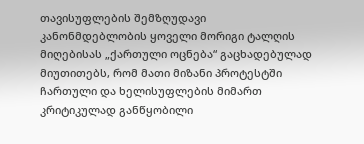თავისუფლების შემზღუდავი კანონმდებლობის ყოველი მორიგი ტალღის მიღებისას „ქართული ოცნება“ გაცხადებულად მიუთითებს, რომ მათი მიზანი პროტესტში ჩართული და ხელისუფლების მიმართ კრიტიკულად განწყობილი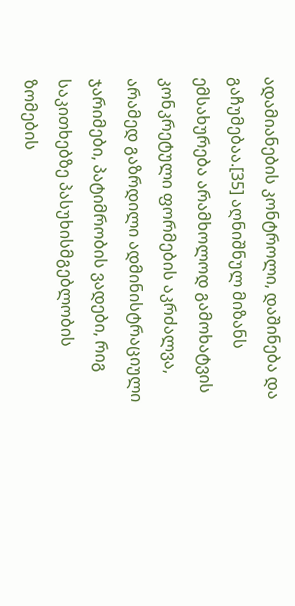ადამიანების კონტროლი, დაშინება და გაჩუმებაა.[35] აღნიშნულ მიზანს ემსახურება არამხოლოდ გამოხატვის კონკრეტული ფორმების აკრძალვა, არამედ გაზრდილი ადმინისტრაციული ჯარიმები, პატიმრობის ვადები, რიგ საკითხებზე პასუხისმგებლობის ზომების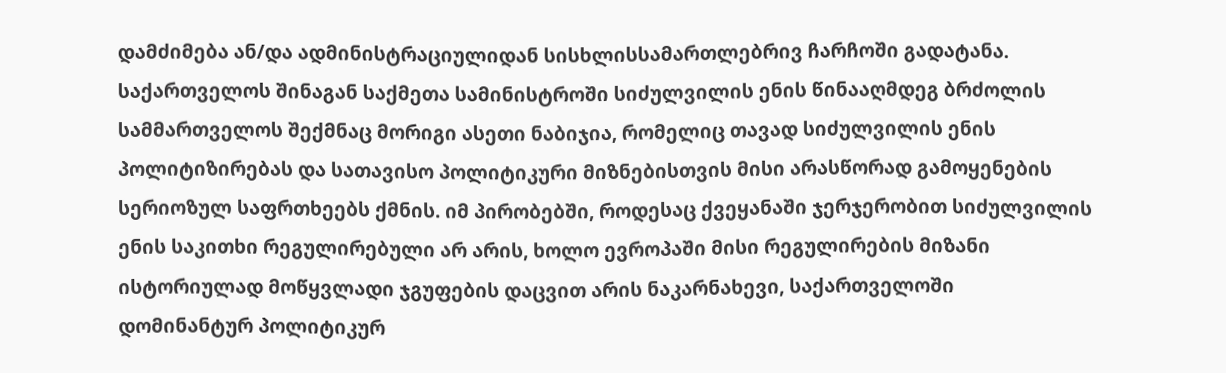დამძიმება ან/და ადმინისტრაციულიდან სისხლისსამართლებრივ ჩარჩოში გადატანა. საქართველოს შინაგან საქმეთა სამინისტროში სიძულვილის ენის წინააღმდეგ ბრძოლის სამმართველოს შექმნაც მორიგი ასეთი ნაბიჯია, რომელიც თავად სიძულვილის ენის პოლიტიზირებას და სათავისო პოლიტიკური მიზნებისთვის მისი არასწორად გამოყენების სერიოზულ საფრთხეებს ქმნის. იმ პირობებში, როდესაც ქვეყანაში ჯერჯერობით სიძულვილის ენის საკითხი რეგულირებული არ არის, ხოლო ევროპაში მისი რეგულირების მიზანი ისტორიულად მოწყვლადი ჯგუფების დაცვით არის ნაკარნახევი, საქართველოში დომინანტურ პოლიტიკურ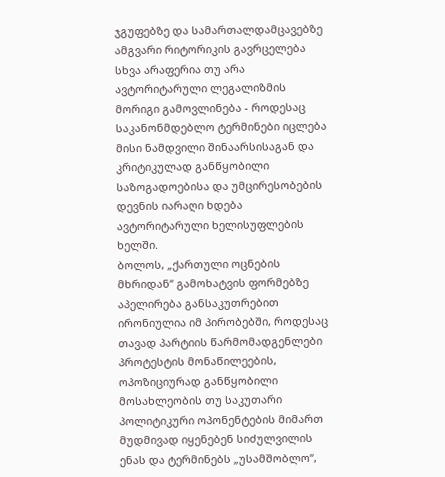ჯგუფებზე და სამართალდამცავებზე ამგვარი რიტორიკის გავრცელება სხვა არაფერია თუ არა ავტორიტარული ლეგალიზმის მორიგი გამოვლინება - როდესაც საკანონმდებლო ტერმინები იცლება მისი ნამდვილი შინაარსისაგან და კრიტიკულად განწყობილი საზოგადოებისა და უმცირესობების დევნის იარაღი ხდება ავტორიტარული ხელისუფლების ხელში.
ბოლოს, „ქართული ოცნების მხრიდან“ გამოხატვის ფორმებზე აპელირება განსაკუთრებით ირონიულია იმ პირობებში, როდესაც თავად პარტიის წარმომადგენლები პროტესტის მონაწილეების, ოპოზიციურად განწყობილი მოსახლეობის თუ საკუთარი პოლიტიკური ოპონენტების მიმართ მუდმივად იყენებენ სიძულვილის ენას და ტერმინებს „უსამშობლო“,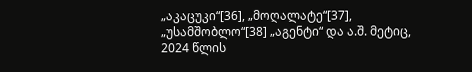„აკაცუკი“[36], „მოღალატე“[37], „უსამშობლო“[38] „აგენტი“ და ა.შ. მეტიც, 2024 წლის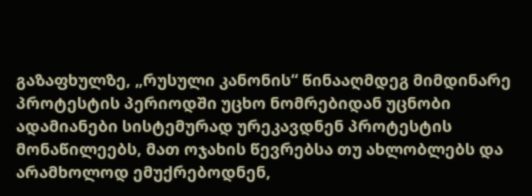გაზაფხულზე, „რუსული კანონის“ წინააღმდეგ მიმდინარე პროტესტის პერიოდში უცხო ნომრებიდან უცნობი ადამიანები სისტემურად ურეკავდნენ პროტესტის მონაწილეებს, მათ ოჯახის წევრებსა თუ ახლობლებს და არამხოლოდ ემუქრებოდნენ,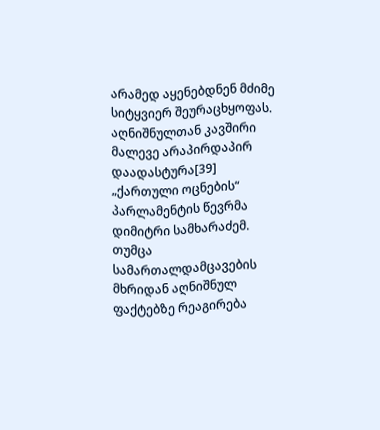არამედ აყენებდნენ მძიმე სიტყვიერ შეურაცხყოფას. აღნიშნულთან კავშირი მალევე არაპირდაპირ დაადასტურა[39] „ქართული ოცნების“ პარლამენტის წევრმა დიმიტრი სამხარაძემ. თუმცა სამართალდამცავების მხრიდან აღნიშნულ ფაქტებზე რეაგირება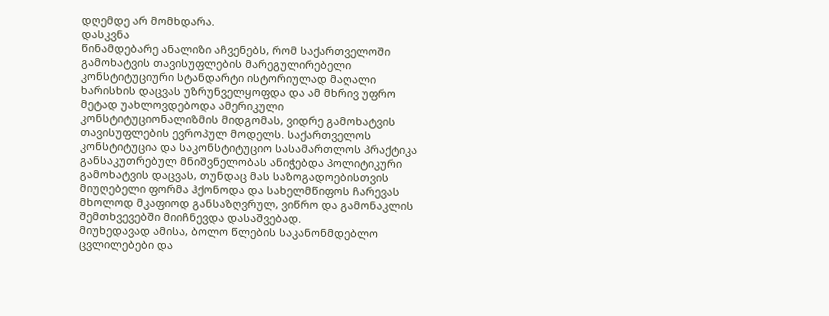დღემდე არ მომხდარა.
დასკვნა
წინამდებარე ანალიზი აჩვენებს, რომ საქართველოში გამოხატვის თავისუფლების მარეგულირებელი კონსტიტუციური სტანდარტი ისტორიულად მაღალი ხარისხის დაცვას უზრუნველყოფდა და ამ მხრივ უფრო მეტად უახლოვდებოდა ამერიკული კონსტიტუციონალიზმის მიდგომას, ვიდრე გამოხატვის თავისუფლების ევროპულ მოდელს. საქართველოს კონსტიტუცია და საკონსტიტუციო სასამართლოს პრაქტიკა განსაკუთრებულ მნიშვნელობას ანიჭებდა პოლიტიკური გამოხატვის დაცვას, თუნდაც მას საზოგადოებისთვის მიუღებელი ფორმა ჰქონოდა და სახელმწიფოს ჩარევას მხოლოდ მკაფიოდ განსაზღვრულ, ვიწრო და გამონაკლის შემთხვევებში მიიჩნევდა დასაშვებად.
მიუხედავად ამისა, ბოლო წლების საკანონმდებლო ცვლილებები და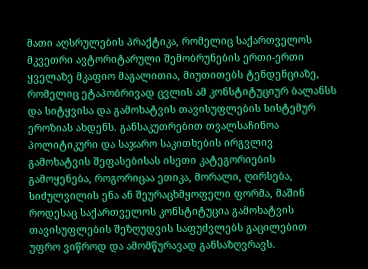მათი აღსრულების პრაქტიკა, რომელიც საქართველოს მკვეთრი ავტორიტარული შემობრუნების ერთი-ერთი ყველაზე მკაფიო მაგალითია, მიუთითებს ტენდენციაზე, რომელიც ეტაპობრივად ცვლის ამ კონსტიტუციურ ბალანსს და სიტყვისა და გამოხატვის თავისუფლების სისტემურ ეროზიას ახდენს. განსაკუთრებით თვალსაჩინოა პოლიტიკური და საჯარო საკითხების ირგვლივ გამოხატვის შეფასებისას ისეთი კატეგორიების გამოყენება, როგორიცაა ეთიკა, მორალი, ღირსება, სიძულვილის ენა ან შეურაცხმყოფელი ფორმა, მაშინ როდესაც საქართველოს კონსტიტუცია გამოხატვის თავისუფლების შეზღუდვის საფუძვლებს გაცილებით უფრო ვიწროდ და ამომწურავად განსაზღვრავს.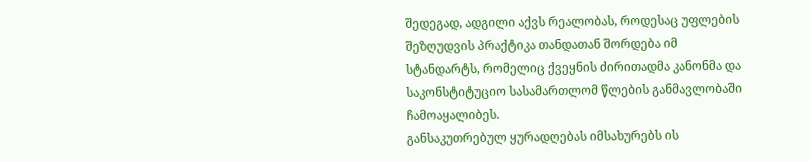შედეგად, ადგილი აქვს რეალობას, როდესაც უფლების შეზღუდვის პრაქტიკა თანდათან შორდება იმ სტანდარტს, რომელიც ქვეყნის ძირითადმა კანონმა და საკონსტიტუციო სასამართლომ წლების განმავლობაში ჩამოაყალიბეს.
განსაკუთრებულ ყურადღებას იმსახურებს ის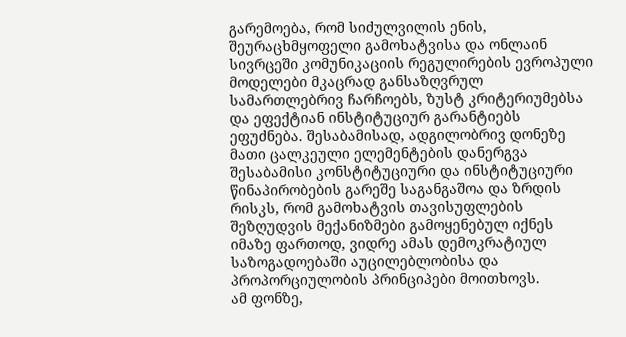გარემოება, რომ სიძულვილის ენის, შეურაცხმყოფელი გამოხატვისა და ონლაინ სივრცეში კომუნიკაციის რეგულირების ევროპული მოდელები მკაცრად განსაზღვრულ სამართლებრივ ჩარჩოებს, ზუსტ კრიტერიუმებსა და ეფექტიან ინსტიტუციურ გარანტიებს ეფუძნება. შესაბამისად, ადგილობრივ დონეზე მათი ცალკეული ელემენტების დანერგვა შესაბამისი კონსტიტუციური და ინსტიტუციური წინაპირობების გარეშე საგანგაშოა და ზრდის რისკს, რომ გამოხატვის თავისუფლების შეზღუდვის მექანიზმები გამოყენებულ იქნეს იმაზე ფართოდ, ვიდრე ამას დემოკრატიულ საზოგადოებაში აუცილებლობისა და პროპორციულობის პრინციპები მოითხოვს.
ამ ფონზე,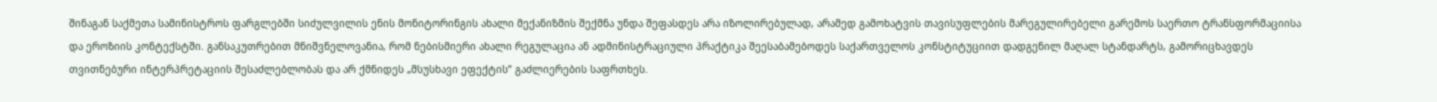შინაგან საქმეთა სამინისტროს ფარგლებში სიძულვილის ენის მონიტორინგის ახალი მექანიზმის შექმნა უნდა შეფასდეს არა იზოლირებულად, არამედ გამოხატვის თავისუფლების მარეგულირებელი გარემოს საერთო ტრანსფორმაციისა და ეროზიის კონტექსტში. განსაკუთრებით მნიშვნელოვანია, რომ ნებისმიერი ახალი რეგულაცია ან ადმინისტრაციული პრაქტიკა შეესაბამებოდეს საქართველოს კონსტიტუციით დადგენილ მაღალ სტანდარტს, გამორიცხავდეს თვითნებური ინტერპრეტაციის შესაძლებლობას და არ ქმნიდეს „მსუსხავი ეფექტის“ გაძლიერების საფრთხეს.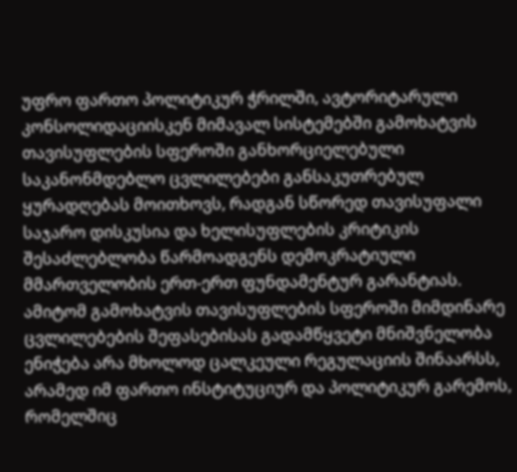უფრო ფართო პოლიტიკურ ჭრილში, ავტორიტარული კონსოლიდაციისკენ მიმავალ სისტემებში გამოხატვის თავისუფლების სფეროში განხორციელებული საკანონმდებლო ცვლილებები განსაკუთრებულ ყურადღებას მოითხოვს, რადგან სწორედ თავისუფალი საჯარო დისკუსია და ხელისუფლების კრიტიკის შესაძლებლობა წარმოადგენს დემოკრატიული მმართველობის ერთ-ერთ ფუნდამენტურ გარანტიას. ამიტომ გამოხატვის თავისუფლების სფეროში მიმდინარე ცვლილებების შეფასებისას გადამწყვეტი მნიშვნელობა ენიჭება არა მხოლოდ ცალკეული რეგულაციის შინაარსს, არამედ იმ ფართო ინსტიტუციურ და პოლიტიკურ გარემოს, რომელშიც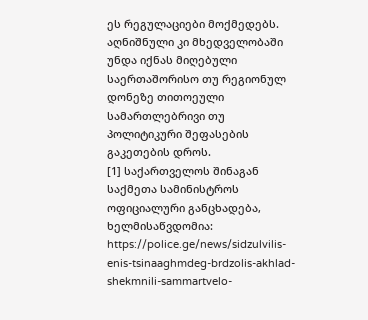ეს რეგულაციები მოქმედებს. აღნიშნული კი მხედველობაში უნდა იქნას მიღებული საერთაშორისო თუ რეგიონულ დონეზე თითოეული სამართლებრივი თუ პოლიტიკური შეფასების გაკეთების დროს.
[1] საქართველოს შინაგან საქმეთა სამინისტროს ოფიციალური განცხადება, ხელმისაწვდომია: https://police.ge/news/sidzulvilis-enis-tsinaaghmdeg-brdzolis-akhlad-shekmnili-sammartvelo-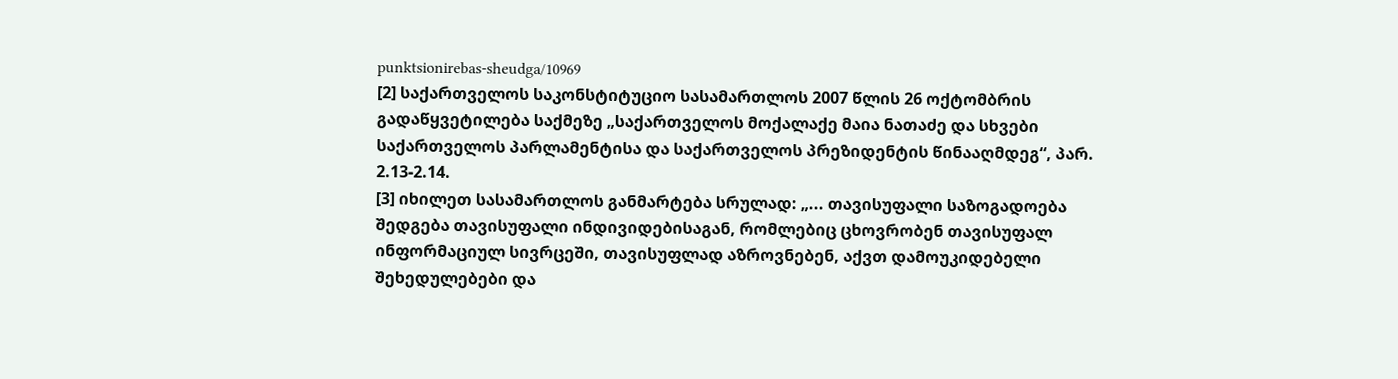punktsionirebas-sheudga/10969
[2] საქართველოს საკონსტიტუციო სასამართლოს 2007 წლის 26 ოქტომბრის გადაწყვეტილება საქმეზე „საქართველოს მოქალაქე მაია ნათაძე და სხვები საქართველოს პარლამენტისა და საქართველოს პრეზიდენტის წინააღმდეგ“, პარ. 2.13-2.14.
[3] იხილეთ სასამართლოს განმარტება სრულად: „... თავისუფალი საზოგადოება შედგება თავისუფალი ინდივიდებისაგან, რომლებიც ცხოვრობენ თავისუფალ ინფორმაციულ სივრცეში, თავისუფლად აზროვნებენ, აქვთ დამოუკიდებელი შეხედულებები და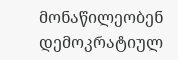მონაწილეობენ დემოკრატიულ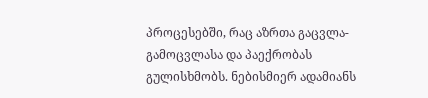პროცესებში, რაც აზრთა გაცვლა-გამოცვლასა და პაექრობას გულისხმობს. ნებისმიერ ადამიანს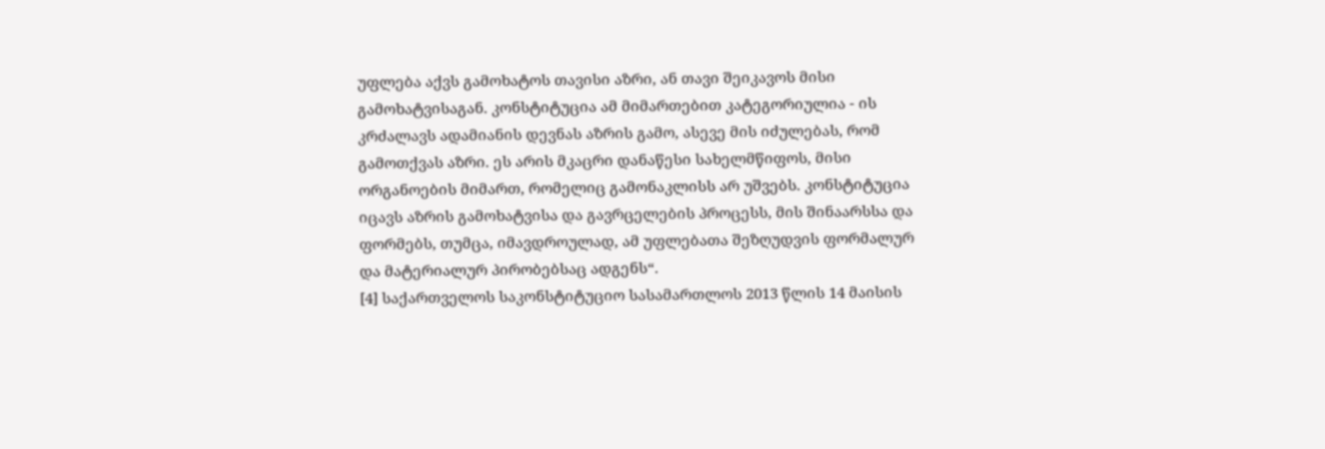უფლება აქვს გამოხატოს თავისი აზრი, ან თავი შეიკავოს მისი გამოხატვისაგან. კონსტიტუცია ამ მიმართებით კატეგორიულია - ის კრძალავს ადამიანის დევნას აზრის გამო, ასევე მის იძულებას, რომ გამოთქვას აზრი. ეს არის მკაცრი დანაწესი სახელმწიფოს, მისი ორგანოების მიმართ, რომელიც გამონაკლისს არ უშვებს. კონსტიტუცია იცავს აზრის გამოხატვისა და გავრცელების პროცესს, მის შინაარსსა და ფორმებს, თუმცა, იმავდროულად, ამ უფლებათა შეზღუდვის ფორმალურ და მატერიალურ პირობებსაც ადგენს“.
[4] საქართველოს საკონსტიტუციო სასამართლოს 2013 წლის 14 მაისის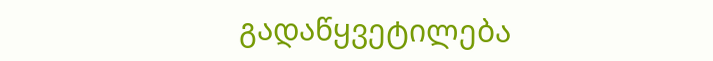გადაწყვეტილება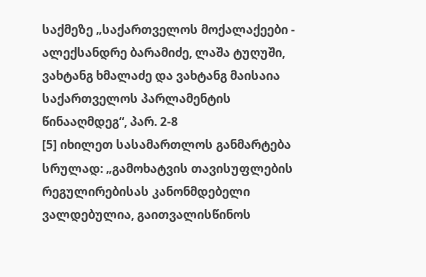საქმეზე „საქართველოს მოქალაქეები - ალექსანდრე ბარამიძე, ლაშა ტუღუში, ვახტანგ ხმალაძე და ვახტანგ მაისაია საქართველოს პარლამენტის წინააღმდეგ“, პარ. 2-8
[5] იხილეთ სასამართლოს განმარტება სრულად: „გამოხატვის თავისუფლების რეგულირებისას კანონმდებელი ვალდებულია, გაითვალისწინოს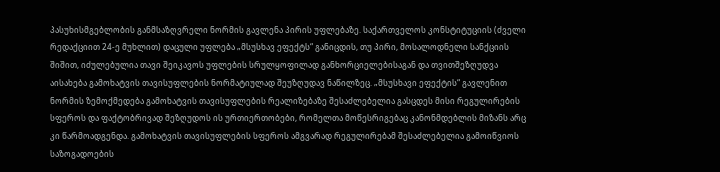პასუხისმგებლობის განმსაზღვრელი ნორმის გავლენა პირის უფლებაზე. საქართველოს კონსტიტუციის (ძველი რედაქციით 24-ე მუხლით) დაცული უფლება „მსუსხავ ეფექტს“ განიცდის, თუ პირი, მოსალოდნელი სანქციის შიშით, იძულებულია თავი შეიკავოს უფლების სრულყოფილად განხორციელებისაგან და თვითშეზღუდვა აისახება გამოხატვის თავისუფლების ნორმატიულად შეუზღუდავ ნაწილზეც. „მსუსხავი ეფექტის“ გავლენით ნორმის ზემოქმედება გამოხატვის თავისუფლების რეალიზებაზე შესაძლებელია გასცდეს მისი რეგულირების სფეროს და ფაქტობრივად შეზღუდოს ის ურთიერთობები, რომელთა მოწესრიგებაც კანონმდებლის მიზანს არც კი წარმოადგენდა. გამოხატვის თავისუფლების სფეროს ამგვარად რეგულირებამ შესაძლებელია გამოიწვიოს საზოგადოების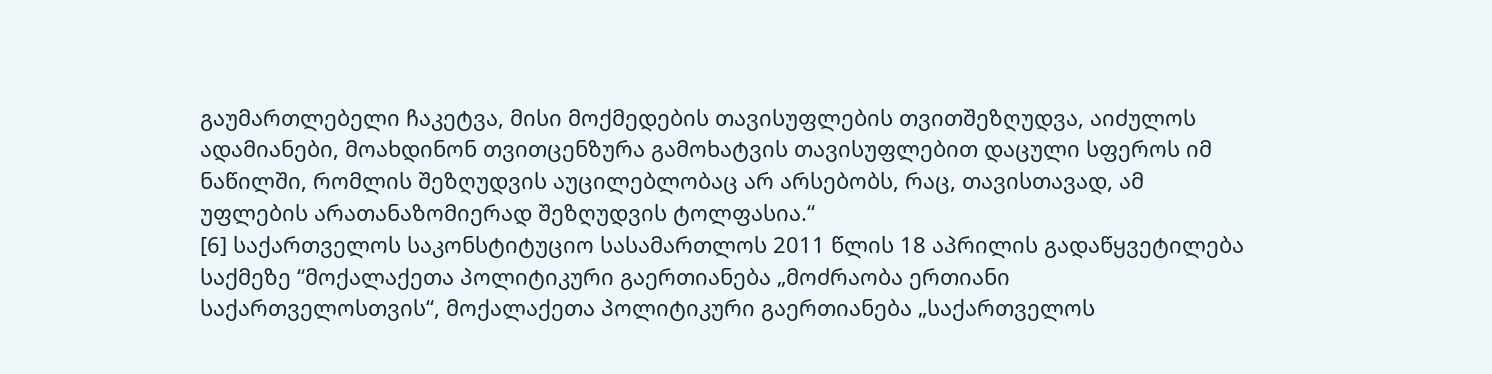გაუმართლებელი ჩაკეტვა, მისი მოქმედების თავისუფლების თვითშეზღუდვა, აიძულოს ადამიანები, მოახდინონ თვითცენზურა გამოხატვის თავისუფლებით დაცული სფეროს იმ ნაწილში, რომლის შეზღუდვის აუცილებლობაც არ არსებობს, რაც, თავისთავად, ამ უფლების არათანაზომიერად შეზღუდვის ტოლფასია.“
[6] საქართველოს საკონსტიტუციო სასამართლოს 2011 წლის 18 აპრილის გადაწყვეტილება საქმეზე “მოქალაქეთა პოლიტიკური გაერთიანება „მოძრაობა ერთიანი საქართველოსთვის“, მოქალაქეთა პოლიტიკური გაერთიანება „საქართველოს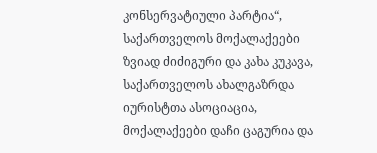კონსერვატიული პარტია“, საქართველოს მოქალაქეები ზვიად ძიძიგური და კახა კუკავა, საქართველოს ახალგაზრდა იურისტთა ასოციაცია, მოქალაქეები დაჩი ცაგურია და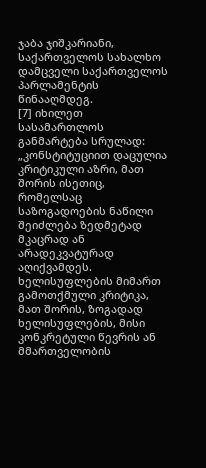ჯაბა ჯიშკარიანი, საქართველოს სახალხო დამცველი საქართველოს პარლამენტის წინააღმდეგ.
[7] იხილეთ სასამართლოს განმარტება სრულად: „კონსტიტუციით დაცულია კრიტიკული აზრი, მათ შორის ისეთიც, რომელსაც საზოგადოების ნაწილი შეიძლება ზედმეტად მკაცრად ან არადეკვატურად აღიქვამდეს. ხელისუფლების მიმართ გამოთქმული კრიტიკა, მათ შორის, ზოგადად ხელისუფლების, მისი კონკრეტული წევრის ან მმართველობის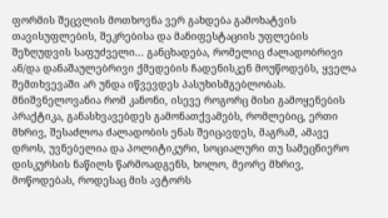ფორმის შეცვლის მოთხოვნა ვერ გახდება გამოხატვის თავისუფლების, შეკრებისა და მანიფესტაციის უფლების შეზღუდვის საფუძველი... განცხადება, რომელიც ძალადობრივი ან/და დანაშაულებრივი ქმედების ჩადენისკენ მოუწოდებს, ყველა შემთხვევაში არ უნდა იწვევდეს პასუხისმგებლობას. მნიშვნელოვანია რომ კანონი, ისევე როგორც მისი გამოყენების პრაქტიკა, განასხვავებდეს გამონათქვამებს, რომლებიც, ერთი მხრივ, შესაძლოა ძალადობის ენას შეიცავდეს, მაგრამ, ამავე დროს, უვნებელია და პოლიტიკური, სოციალური თუ სამეცნიერო დისკურსის ნაწილს წარმოადგენს, ხოლო, მეორე მხრივ, მოწოდებას, როდესაც მის ავტორს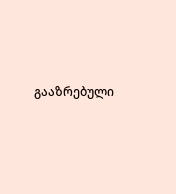გააზრებული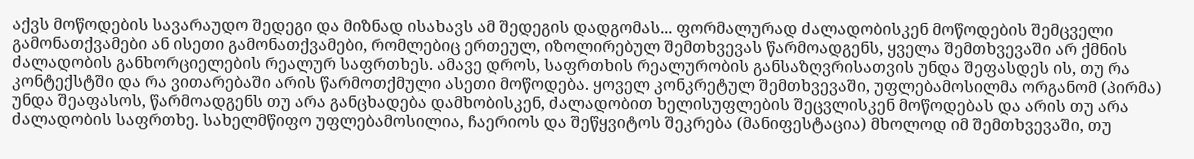აქვს მოწოდების სავარაუდო შედეგი და მიზნად ისახავს ამ შედეგის დადგომას... ფორმალურად ძალადობისკენ მოწოდების შემცველი გამონათქვამები ან ისეთი გამონათქვამები, რომლებიც ერთეულ, იზოლირებულ შემთხვევას წარმოადგენს, ყველა შემთხვევაში არ ქმნის ძალადობის განხორციელების რეალურ საფრთხეს. ამავე დროს, საფრთხის რეალურობის განსაზღვრისათვის უნდა შეფასდეს ის, თუ რა კონტექსტში და რა ვითარებაში არის წარმოთქმული ასეთი მოწოდება. ყოველ კონკრეტულ შემთხვევაში, უფლებამოსილმა ორგანომ (პირმა) უნდა შეაფასოს, წარმოადგენს თუ არა განცხადება დამხობისკენ, ძალადობით ხელისუფლების შეცვლისკენ მოწოდებას და არის თუ არა ძალადობის საფრთხე. სახელმწიფო უფლებამოსილია, ჩაერიოს და შეწყვიტოს შეკრება (მანიფესტაცია) მხოლოდ იმ შემთხვევაში, თუ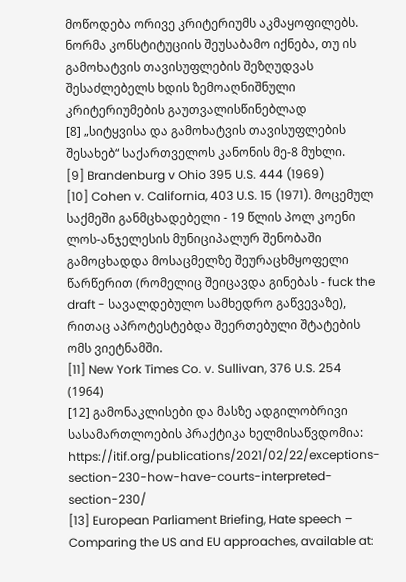მოწოდება ორივე კრიტერიუმს აკმაყოფილებს. ნორმა კონსტიტუციის შეუსაბამო იქნება, თუ ის გამოხატვის თავისუფლების შეზღუდვას შესაძლებელს ხდის ზემოაღნიშნული კრიტერიუმების გაუთვალისწინებლად
[8] „სიტყვისა და გამოხატვის თავისუფლების შესახებ“ საქართველოს კანონის მე-8 მუხლი.
[9] Brandenburg v Ohio 395 U.S. 444 (1969)
[10] Cohen v. California, 403 U.S. 15 (1971). მოცემულ საქმეში განმცხადებელი - 19 წლის პოლ კოენი ლოს-ანჯელესის მუნიციპალურ შენობაში გამოცხადდა მოსაცმელზე შეურაცხმყოფელი წარწერით (რომელიც შეიცავდა გინებას - fuck the draft - სავალდებულო სამხედრო გაწვევაზე), რითაც აპროტესტებდა შეერთებული შტატების ომს ვიეტნამში.
[11] New York Times Co. v. Sullivan, 376 U.S. 254 (1964)
[12] გამონაკლისები და მასზე ადგილობრივი სასამართლოების პრაქტიკა ხელმისაწვდომია: https://itif.org/publications/2021/02/22/exceptions-section-230-how-have-courts-interpreted-section-230/
[13] European Parliament Briefing, Hate speech – Comparing the US and EU approaches, available at: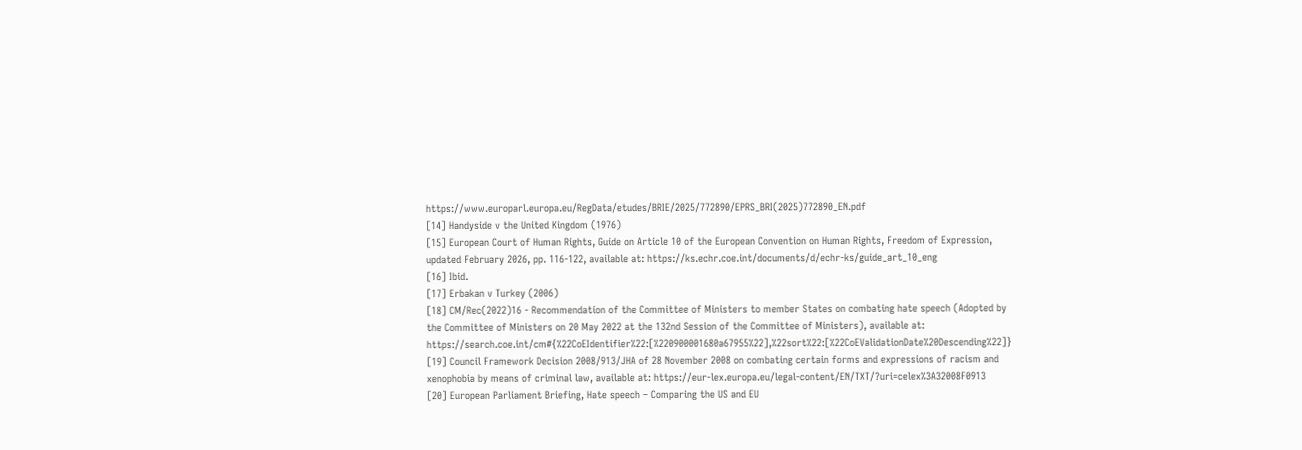https://www.europarl.europa.eu/RegData/etudes/BRIE/2025/772890/EPRS_BRI(2025)772890_EN.pdf
[14] Handyside v the United Kingdom (1976)
[15] European Court of Human Rights, Guide on Article 10 of the European Convention on Human Rights, Freedom of Expression, updated February 2026, pp. 116-122, available at: https://ks.echr.coe.int/documents/d/echr-ks/guide_art_10_eng
[16] Ibid.
[17] Erbakan v Turkey (2006)
[18] CM/Rec(2022)16 - Recommendation of the Committee of Ministers to member States on combating hate speech (Adopted by the Committee of Ministers on 20 May 2022 at the 132nd Session of the Committee of Ministers), available at: https://search.coe.int/cm#{%22CoEIdentifier%22:[%220900001680a67955%22],%22sort%22:[%22CoEValidationDate%20Descending%22]}
[19] Council Framework Decision 2008/913/JHA of 28 November 2008 on combating certain forms and expressions of racism and xenophobia by means of criminal law, available at: https://eur-lex.europa.eu/legal-content/EN/TXT/?uri=celex%3A32008F0913
[20] European Parliament Briefing, Hate speech – Comparing the US and EU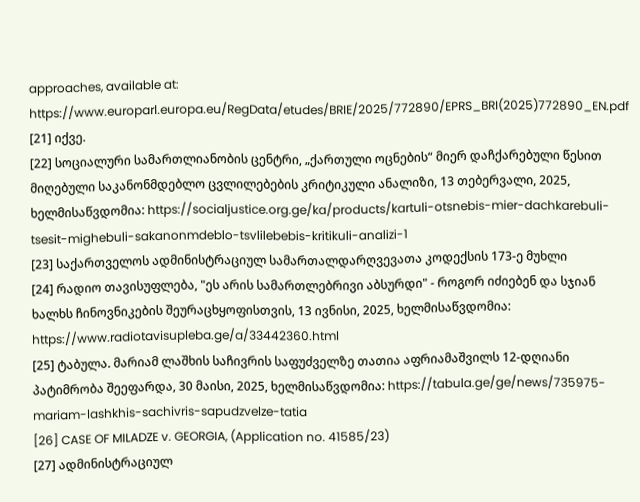approaches, available at: https://www.europarl.europa.eu/RegData/etudes/BRIE/2025/772890/EPRS_BRI(2025)772890_EN.pdf
[21] იქვე.
[22] სოციალური სამართლიანობის ცენტრი, „ქართული ოცნების“ მიერ დაჩქარებული წესით მიღებული საკანონმდებლო ცვლილებების კრიტიკული ანალიზი, 13 თებერვალი, 2025, ხელმისაწვდომია: https://socialjustice.org.ge/ka/products/kartuli-otsnebis-mier-dachkarebuli-tsesit-mighebuli-sakanonmdeblo-tsvlilebebis-kritikuli-analizi-1
[23] საქართველოს ადმინისტრაციულ სამართალდარღვევათა კოდექსის 173-ე მუხლი
[24] რადიო თავისუფლება, "ეს არის სამართლებრივი აბსურდი" - როგორ იძიებენ და სჯიან ხალხს ჩინოვნიკების შეურაცხყოფისთვის, 13 ივნისი, 2025, ხელმისაწვდომია: https://www.radiotavisupleba.ge/a/33442360.html
[25] ტაბულა. მარიამ ლაშხის საჩივრის საფუძველზე თათია აფრიამაშვილს 12-დღიანი პატიმრობა შეეფარდა, 30 მაისი, 2025, ხელმისაწვდომია: https://tabula.ge/ge/news/735975-mariam-lashkhis-sachivris-sapudzvelze-tatia
[26] CASE OF MILADZE v. GEORGIA, (Application no. 41585/23)
[27] ადმინისტრაციულ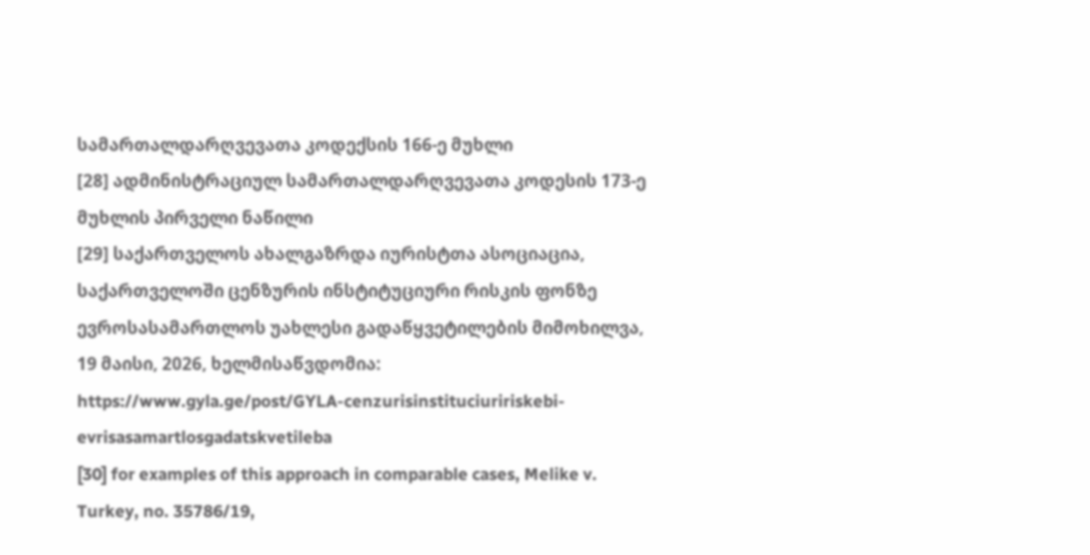სამართალდარღვევათა კოდექსის 166-ე მუხლი
[28] ადმინისტრაციულ სამართალდარღვევათა კოდესის 173-ე მუხლის პირველი ნაწილი
[29] საქართველოს ახალგაზრდა იურისტთა ასოციაცია, საქართველოში ცენზურის ინსტიტუციური რისკის ფონზე ევროსასამართლოს უახლესი გადაწყვეტილების მიმოხილვა, 19 მაისი, 2026, ხელმისაწვდომია: https://www.gyla.ge/post/GYLA-cenzurisinstituciuririskebi-evrisasamartlosgadatskvetileba
[30] for examples of this approach in comparable cases, Melike v. Turkey, no. 35786/19,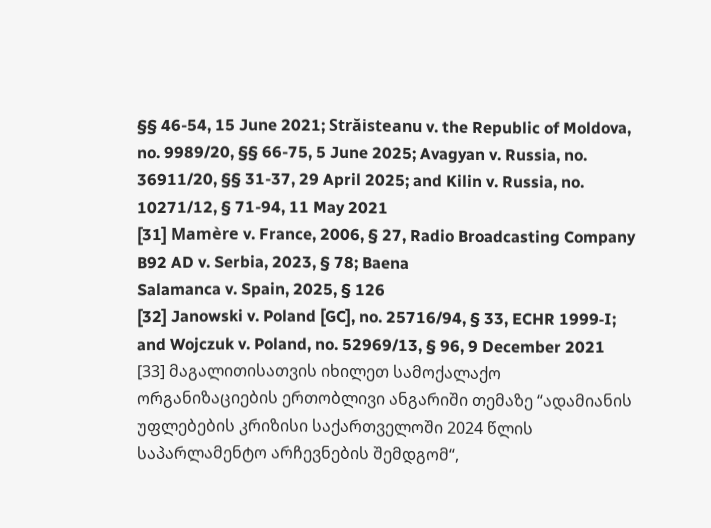§§ 46-54, 15 June 2021; Străisteanu v. the Republic of Moldova, no. 9989/20, §§ 66-75, 5 June 2025; Avagyan v. Russia, no. 36911/20, §§ 31-37, 29 April 2025; and Kilin v. Russia, no. 10271/12, § 71-94, 11 May 2021
[31] Mamère v. France, 2006, § 27, Radio Broadcasting Company B92 AD v. Serbia, 2023, § 78; Baena
Salamanca v. Spain, 2025, § 126
[32] Janowski v. Poland [GC], no. 25716/94, § 33, ECHR 1999‑I; and Wojczuk v. Poland, no. 52969/13, § 96, 9 December 2021
[33] მაგალითისათვის იხილეთ სამოქალაქო ორგანიზაციების ერთობლივი ანგარიში თემაზე “ადამიანის უფლებების კრიზისი საქართველოში 2024 წლის საპარლამენტო არჩევნების შემდგომ“,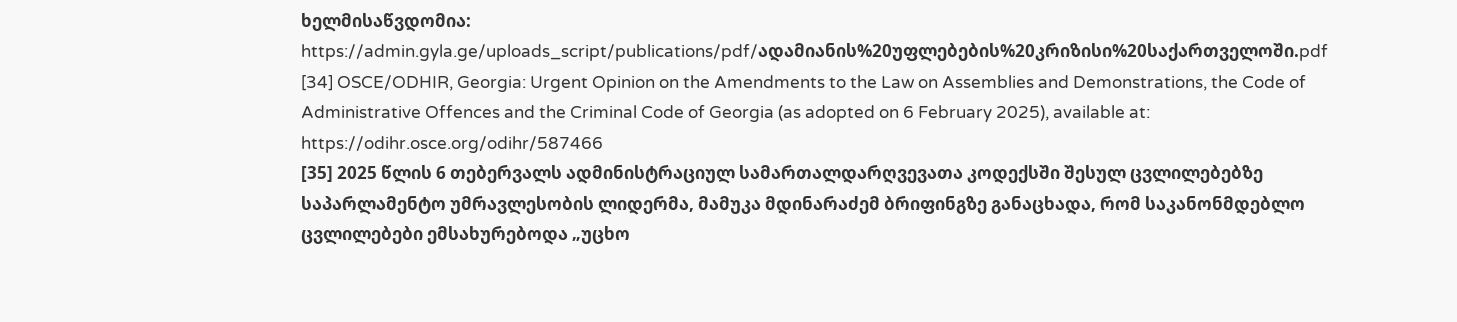ხელმისაწვდომია: https://admin.gyla.ge/uploads_script/publications/pdf/ადამიანის%20უფლებების%20კრიზისი%20საქართველოში.pdf
[34] OSCE/ODHIR, Georgia: Urgent Opinion on the Amendments to the Law on Assemblies and Demonstrations, the Code of Administrative Offences and the Criminal Code of Georgia (as adopted on 6 February 2025), available at: https://odihr.osce.org/odihr/587466
[35] 2025 წლის 6 თებერვალს ადმინისტრაციულ სამართალდარღვევათა კოდექსში შესულ ცვლილებებზე საპარლამენტო უმრავლესობის ლიდერმა, მამუკა მდინარაძემ ბრიფინგზე განაცხადა, რომ საკანონმდებლო ცვლილებები ემსახურებოდა „უცხო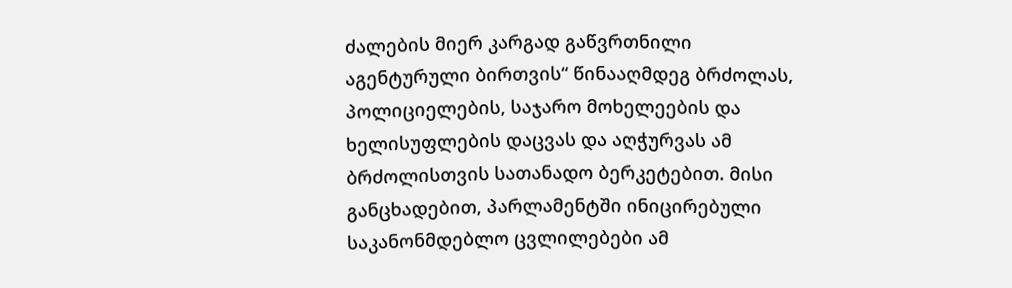ძალების მიერ კარგად გაწვრთნილი აგენტურული ბირთვის“ წინააღმდეგ ბრძოლას, პოლიციელების, საჯარო მოხელეების და ხელისუფლების დაცვას და აღჭურვას ამ ბრძოლისთვის სათანადო ბერკეტებით. მისი განცხადებით, პარლამენტში ინიცირებული საკანონმდებლო ცვლილებები ამ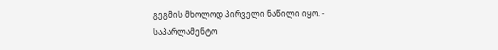გეგმის მხოლოდ პირველი ნაწილი იყო. - საპარლამენტო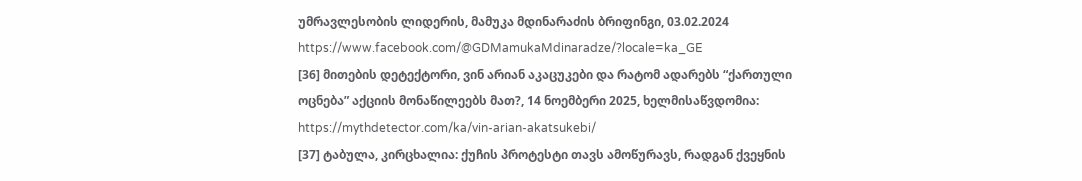უმრავლესობის ლიდერის, მამუკა მდინარაძის ბრიფინგი, 03.02.2024 https://www.facebook.com/@GDMamukaMdinaradze/?locale=ka_GE
[36] მითების დეტექტორი, ვინ არიან აკაცუკები და რატომ ადარებს “ქართული ოცნება” აქციის მონაწილეებს მათ?, 14 ნოემბერი 2025, ხელმისაწვდომია: https://mythdetector.com/ka/vin-arian-akatsukebi/
[37] ტაბულა, კირცხალია: ქუჩის პროტესტი თავს ამოწურავს, რადგან ქვეყნის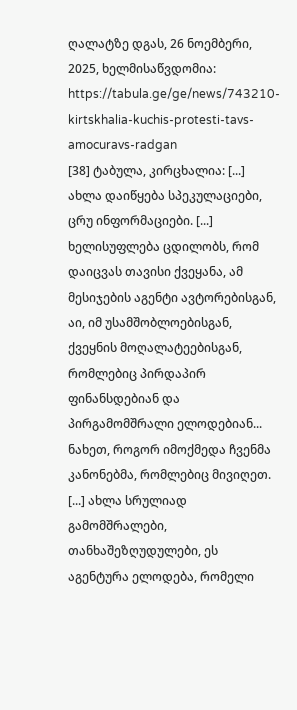ღალატზე დგას, 26 ნოემბერი, 2025, ხელმისაწვდომია: https://tabula.ge/ge/news/743210-kirtskhalia-kuchis-protesti-tavs-amocuravs-radgan
[38] ტაბულა, კირცხალია: [...] ახლა დაიწყება სპეკულაციები, ცრუ ინფორმაციები. [...] ხელისუფლება ცდილობს, რომ დაიცვას თავისი ქვეყანა, ამ მესიჯების აგენტი ავტორებისგან, აი, იმ უსამშობლოებისგან, ქვეყნის მოღალატეებისგან, რომლებიც პირდაპირ ფინანსდებიან და პირგამომშრალი ელოდებიან... ნახეთ, როგორ იმოქმედა ჩვენმა კანონებმა, რომლებიც მივიღეთ. [...] ახლა სრულიად გამომშრალები, თანხაშეზღუდულები, ეს აგენტურა ელოდება, რომელი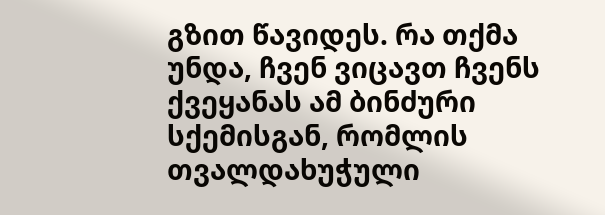გზით წავიდეს. რა თქმა უნდა, ჩვენ ვიცავთ ჩვენს ქვეყანას ამ ბინძური სქემისგან, რომლის თვალდახუჭული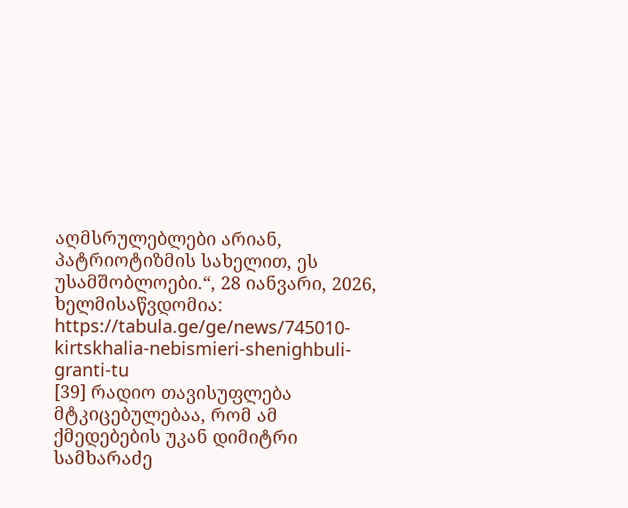აღმსრულებლები არიან, პატრიოტიზმის სახელით, ეს უსამშობლოები.“, 28 იანვარი, 2026, ხელმისაწვდომია: https://tabula.ge/ge/news/745010-kirtskhalia-nebismieri-shenighbuli-granti-tu
[39] რადიო თავისუფლება მტკიცებულებაა, რომ ამ ქმედებების უკან დიმიტრი სამხარაძე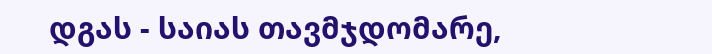დგას - საიას თავმჯდომარე,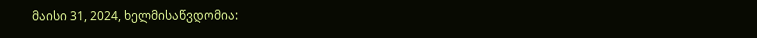მაისი 31, 2024, ხელმისაწვდომია: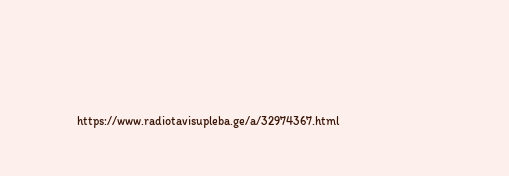https://www.radiotavisupleba.ge/a/32974367.html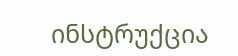ინსტრუქცია